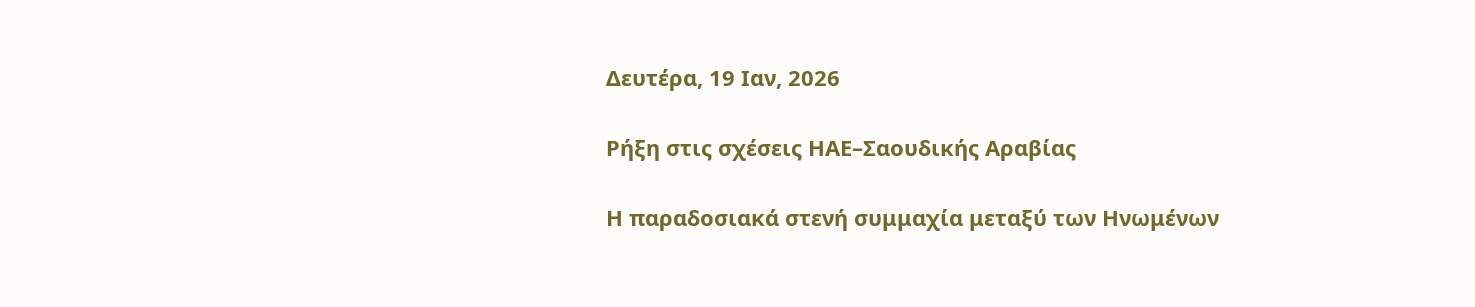Δευτέρα, 19 Ιαν, 2026

Ρήξη στις σχέσεις ΗΑΕ–Σαουδικής Αραβίας

Η παραδοσιακά στενή συμμαχία μεταξύ των Ηνωμένων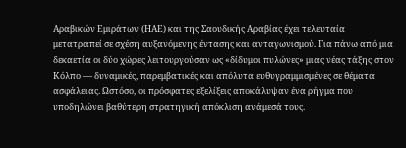Αραβικών Εμιράτων (ΗΑΕ) και της Σαουδικής Αραβίας έχει τελευταία μετατραπεί σε σχέση αυξανόμενης έντασης και ανταγωνισμού. Για πάνω από μια δεκαετία οι δύο χώρες λειτουργούσαν ως «δίδυμοι πυλώνες» μιας νέας τάξης στον Κόλπο — δυναμικές, παρεμβατικές και απόλυτα ευθυγραμμισμένες σε θέματα ασφάλειας. Ωστόσο, οι πρόσφατες εξελίξεις αποκάλυψαν ένα ρήγμα που υποδηλώνει βαθύτερη στρατηγική απόκλιση ανάμεσά τους.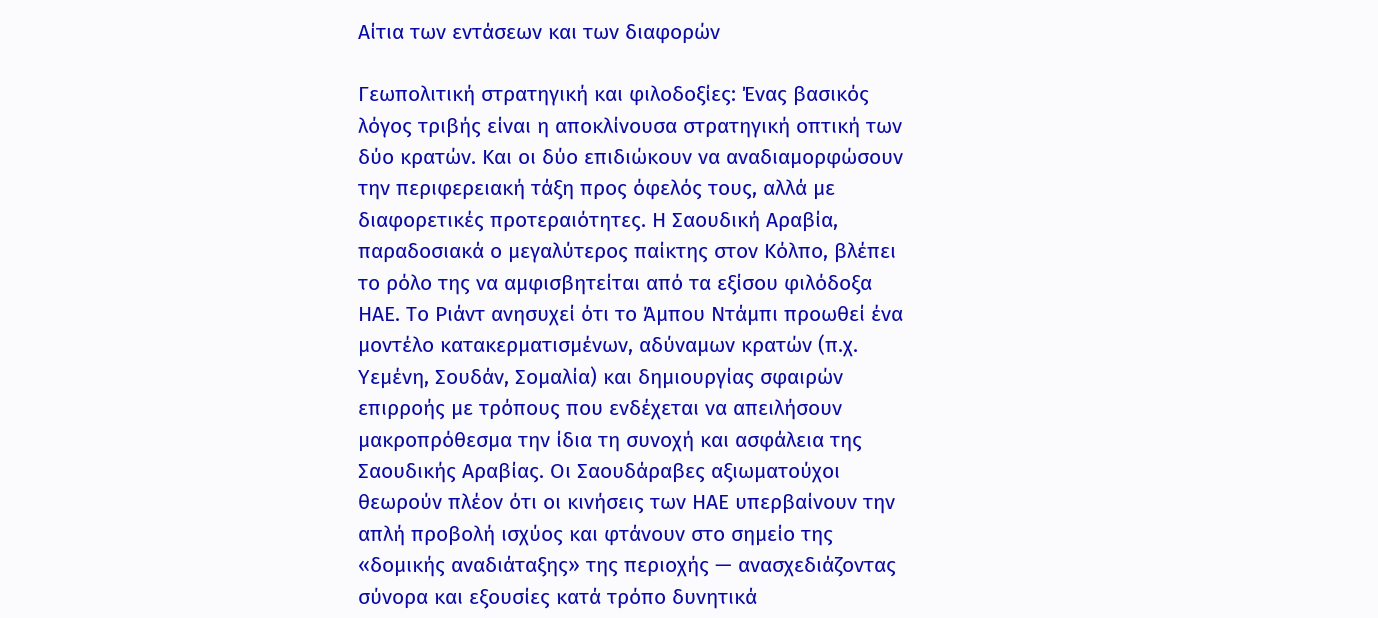Αίτια των εντάσεων και των διαφορών

Γεωπολιτική στρατηγική και φιλοδοξίες: Ένας βασικός λόγος τριβής είναι η αποκλίνουσα στρατηγική οπτική των δύο κρατών. Και οι δύο επιδιώκουν να αναδιαμορφώσουν την περιφερειακή τάξη προς όφελός τους, αλλά με διαφορετικές προτεραιότητες. Η Σαουδική Αραβία, παραδοσιακά ο μεγαλύτερος παίκτης στον Κόλπο, βλέπει το ρόλο της να αμφισβητείται από τα εξίσου φιλόδοξα ΗΑΕ. Το Ριάντ ανησυχεί ότι το Άμπου Ντάμπι προωθεί ένα μοντέλο κατακερματισμένων, αδύναμων κρατών (π.χ. Υεμένη, Σουδάν, Σομαλία) και δημιουργίας σφαιρών επιρροής με τρόπους που ενδέχεται να απειλήσουν μακροπρόθεσμα την ίδια τη συνοχή και ασφάλεια της Σαουδικής Αραβίας. Οι Σαουδάραβες αξιωματούχοι θεωρούν πλέον ότι οι κινήσεις των ΗΑΕ υπερβαίνουν την απλή προβολή ισχύος και φτάνουν στο σημείο της «δομικής αναδιάταξης» της περιοχής — ανασχεδιάζοντας σύνορα και εξουσίες κατά τρόπο δυνητικά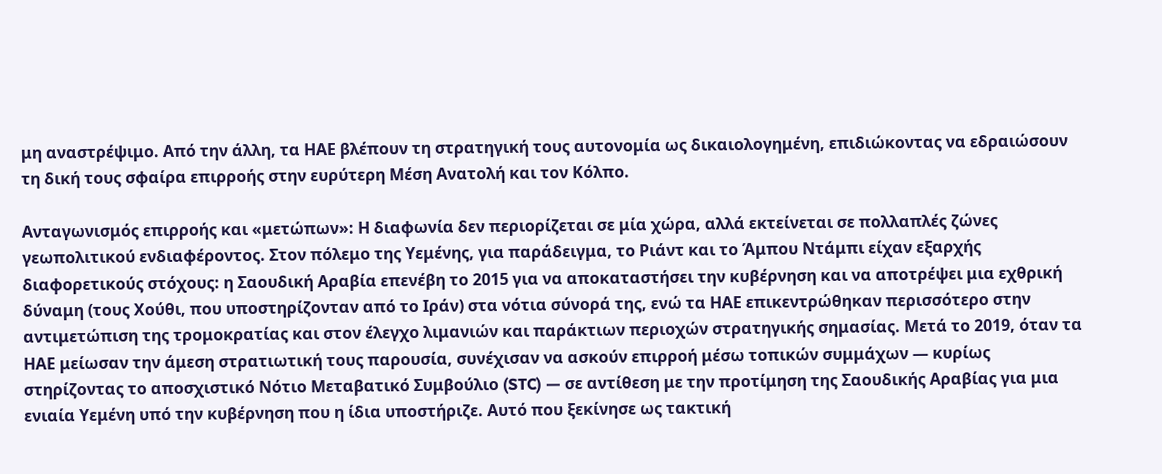μη αναστρέψιμο. Από την άλλη, τα ΗΑΕ βλέπουν τη στρατηγική τους αυτονομία ως δικαιολογημένη, επιδιώκοντας να εδραιώσουν τη δική τους σφαίρα επιρροής στην ευρύτερη Μέση Ανατολή και τον Κόλπο.

Ανταγωνισμός επιρροής και «μετώπων»: Η διαφωνία δεν περιορίζεται σε μία χώρα, αλλά εκτείνεται σε πολλαπλές ζώνες γεωπολιτικού ενδιαφέροντος. Στον πόλεμο της Υεμένης, για παράδειγμα, το Ριάντ και το Άμπου Ντάμπι είχαν εξαρχής διαφορετικούς στόχους: η Σαουδική Αραβία επενέβη το 2015 για να αποκαταστήσει την κυβέρνηση και να αποτρέψει μια εχθρική δύναμη (τους Χούθι, που υποστηρίζονταν από το Ιράν) στα νότια σύνορά της, ενώ τα ΗΑΕ επικεντρώθηκαν περισσότερο στην αντιμετώπιση της τρομοκρατίας και στον έλεγχο λιμανιών και παράκτιων περιοχών στρατηγικής σημασίας. Μετά το 2019, όταν τα ΗΑΕ μείωσαν την άμεση στρατιωτική τους παρουσία, συνέχισαν να ασκούν επιρροή μέσω τοπικών συμμάχων — κυρίως στηρίζοντας το αποσχιστικό Νότιο Μεταβατικό Συμβούλιο (STC) — σε αντίθεση με την προτίμηση της Σαουδικής Αραβίας για μια ενιαία Υεμένη υπό την κυβέρνηση που η ίδια υποστήριζε. Αυτό που ξεκίνησε ως τακτική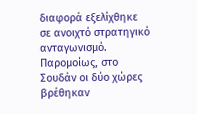διαφορά εξελίχθηκε σε ανοιχτό στρατηγικό ανταγωνισμό. Παρομοίως, στο Σουδάν οι δύο χώρες βρέθηκαν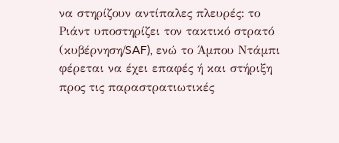να στηρίζουν αντίπαλες πλευρές: το Ριάντ υποστηρίζει τον τακτικό στρατό (κυβέρνηση/SAF), ενώ το Άμπου Ντάμπι φέρεται να έχει επαφές ή και στήριξη προς τις παραστρατιωτικές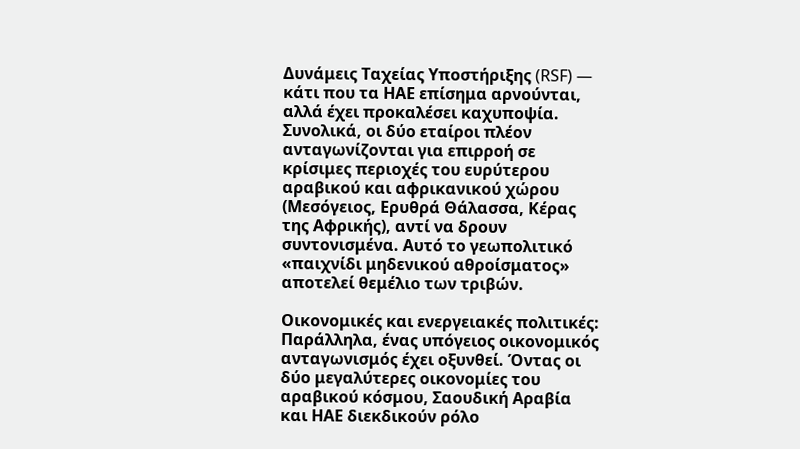Δυνάμεις Ταχείας Υποστήριξης (RSF) — κάτι που τα ΗΑΕ επίσημα αρνούνται, αλλά έχει προκαλέσει καχυποψία. Συνολικά, οι δύο εταίροι πλέον ανταγωνίζονται για επιρροή σε κρίσιμες περιοχές του ευρύτερου αραβικού και αφρικανικού χώρου (Μεσόγειος, Ερυθρά Θάλασσα, Κέρας της Αφρικής), αντί να δρουν συντονισμένα. Αυτό το γεωπολιτικό «παιχνίδι μηδενικού αθροίσματος» αποτελεί θεμέλιο των τριβών.

Οικονομικές και ενεργειακές πολιτικές: Παράλληλα, ένας υπόγειος οικονομικός ανταγωνισμός έχει οξυνθεί. Όντας οι δύο μεγαλύτερες οικονομίες του αραβικού κόσμου, Σαουδική Αραβία και ΗΑΕ διεκδικούν ρόλο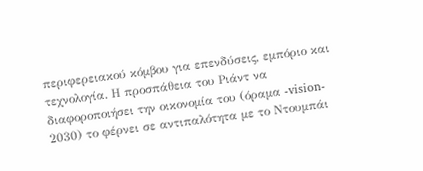περιφερειακού κόμβου για επενδύσεις, εμπόριο και τεχνολογία. Η προσπάθεια του Ριάντ να διαφοροποιήσει την οικονομία του (όραμα -vision- 2030) το φέρνει σε αντιπαλότητα με το Ντουμπάι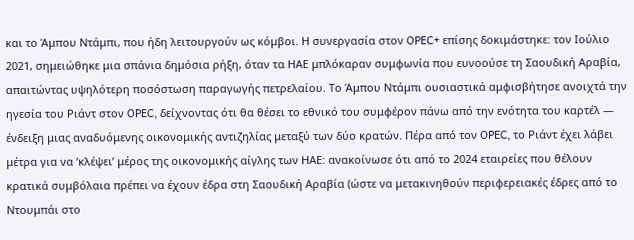και το Άμπου Ντάμπι, που ήδη λειτουργούν ως κόμβοι. Η συνεργασία στον OPEC+ επίσης δοκιμάστηκε: τον Ιούλιο 2021, σημειώθηκε μια σπάνια δημόσια ρήξη, όταν τα ΗΑΕ μπλόκαραν συμφωνία που ευνοούσε τη Σαουδική Αραβία, απαιτώντας υψηλότερη ποσόστωση παραγωγής πετρελαίου. Το Άμπου Ντάμπι ουσιαστικά αμφισβήτησε ανοιχτά την ηγεσία του Ριάντ στον OPEC, δείχνοντας ότι θα θέσει το εθνικό του συμφέρον πάνω από την ενότητα του καρτέλ — ένδειξη μιας αναδυόμενης οικονομικής αντιζηλίας μεταξύ των δύο κρατών. Πέρα από τον OPEC, το Ριάντ έχει λάβει μέτρα για να ‘κλέψει’ μέρος της οικονομικής αίγλης των ΗΑΕ: ανακοίνωσε ότι από το 2024 εταιρείες που θέλουν κρατικά συμβόλαια πρέπει να έχουν έδρα στη Σαουδική Αραβία (ώστε να μετακινηθούν περιφερειακές έδρες από το Ντουμπάι στο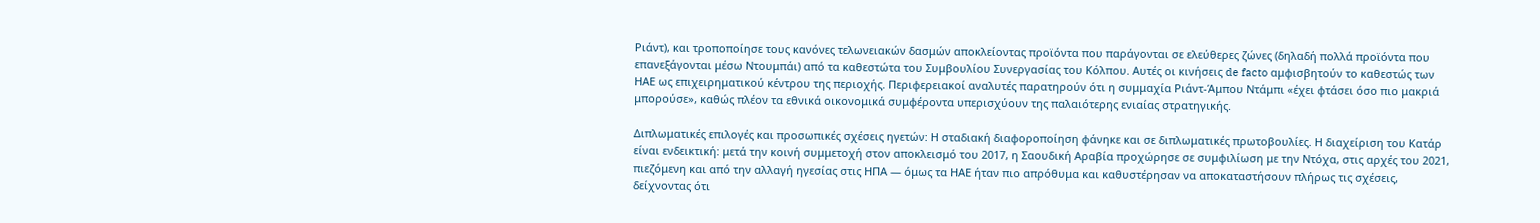Ριάντ), και τροποποίησε τους κανόνες τελωνειακών δασμών αποκλείοντας προϊόντα που παράγονται σε ελεύθερες ζώνες (δηλαδή πολλά προϊόντα που επανεξάγονται μέσω Ντουμπάι) από τα καθεστώτα του Συμβουλίου Συνεργασίας του Κόλπου. Αυτές οι κινήσεις de facto αμφισβητούν το καθεστώς των ΗΑΕ ως επιχειρηματικού κέντρου της περιοχής. Περιφερειακοί αναλυτές παρατηρούν ότι η συμμαχία Ριάντ-Άμπου Ντάμπι «έχει φτάσει όσο πιο μακριά μπορούσε», καθώς πλέον τα εθνικά οικονομικά συμφέροντα υπερισχύουν της παλαιότερης ενιαίας στρατηγικής.

Διπλωματικές επιλογές και προσωπικές σχέσεις ηγετών: Η σταδιακή διαφοροποίηση φάνηκε και σε διπλωματικές πρωτοβουλίες. Η διαχείριση του Κατάρ είναι ενδεικτική: μετά την κοινή συμμετοχή στον αποκλεισμό του 2017, η Σαουδική Αραβία προχώρησε σε συμφιλίωση με την Ντόχα, στις αρχές του 2021, πιεζόμενη και από την αλλαγή ηγεσίας στις ΗΠΑ — όμως τα ΗΑΕ ήταν πιο απρόθυμα και καθυστέρησαν να αποκαταστήσουν πλήρως τις σχέσεις, δείχνοντας ότι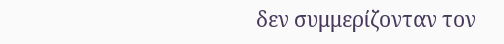δεν συμμερίζονταν τον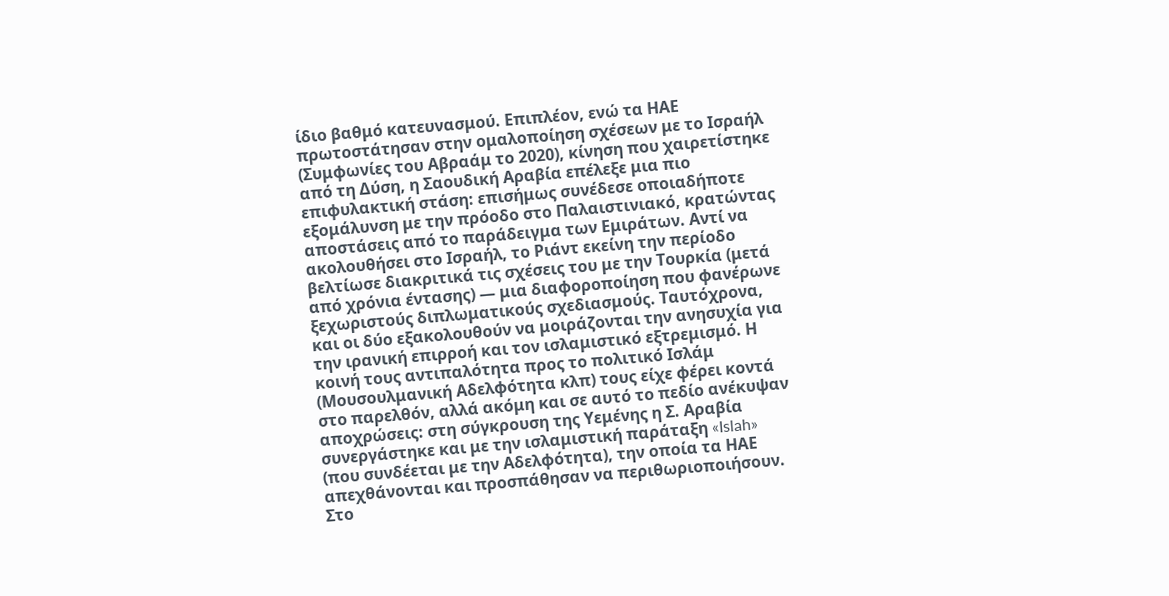ίδιο βαθμό κατευνασμού. Επιπλέον, ενώ τα ΗΑΕ πρωτοστάτησαν στην ομαλοποίηση σχέσεων με το Ισραήλ (Συμφωνίες του Αβραάμ το 2020), κίνηση που χαιρετίστηκε από τη Δύση, η Σαουδική Αραβία επέλεξε μια πιο επιφυλακτική στάση: επισήμως συνέδεσε οποιαδήποτε εξομάλυνση με την πρόοδο στο Παλαιστινιακό, κρατώντας αποστάσεις από το παράδειγμα των Εμιράτων. Αντί να ακολουθήσει στο Ισραήλ, το Ριάντ εκείνη την περίοδο βελτίωσε διακριτικά τις σχέσεις του με την Τουρκία (μετά από χρόνια έντασης) — μια διαφοροποίηση που φανέρωνε ξεχωριστούς διπλωματικούς σχεδιασμούς. Ταυτόχρονα, και οι δύο εξακολουθούν να μοιράζονται την ανησυχία για την ιρανική επιρροή και τον ισλαμιστικό εξτρεμισμό. Η κοινή τους αντιπαλότητα προς το πολιτικό Ισλάμ (Μουσουλμανική Αδελφότητα κλπ) τους είχε φέρει κοντά στο παρελθόν, αλλά ακόμη και σε αυτό το πεδίο ανέκυψαν αποχρώσεις: στη σύγκρουση της Υεμένης η Σ. Αραβία συνεργάστηκε και με την ισλαμιστική παράταξη «Islah» (που συνδέεται με την Αδελφότητα), την οποία τα ΗΑΕ απεχθάνονται και προσπάθησαν να περιθωριοποιήσουν. Στο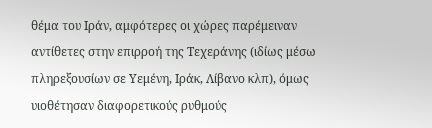θέμα του Ιράν, αμφότερες οι χώρες παρέμειναν αντίθετες στην επιρροή της Τεχεράνης (ιδίως μέσω πληρεξουσίων σε Υεμένη, Ιράκ, Λίβανο κλπ), όμως υιοθέτησαν διαφορετικούς ρυθμούς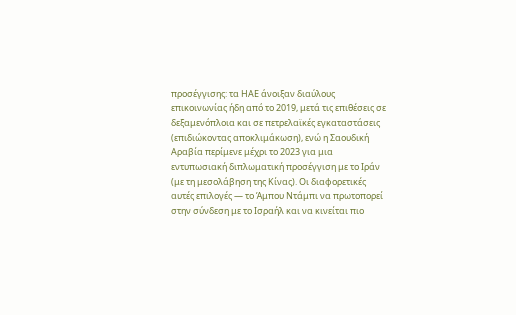προσέγγισης: τα ΗΑΕ άνοιξαν διαύλους επικοινωνίας ήδη από το 2019, μετά τις επιθέσεις σε δεξαμενόπλοια και σε πετρελαϊκές εγκαταστάσεις (επιδιώκοντας αποκλιμάκωση), ενώ η Σαουδική Αραβία περίμενε μέχρι το 2023 για μια εντυπωσιακή διπλωματική προσέγγιση με το Ιράν (με τη μεσολάβηση της Κίνας). Οι διαφορετικές αυτές επιλογές — το Άμπου Ντάμπι να πρωτοπορεί στην σύνδεση με το Ισραήλ και να κινείται πιο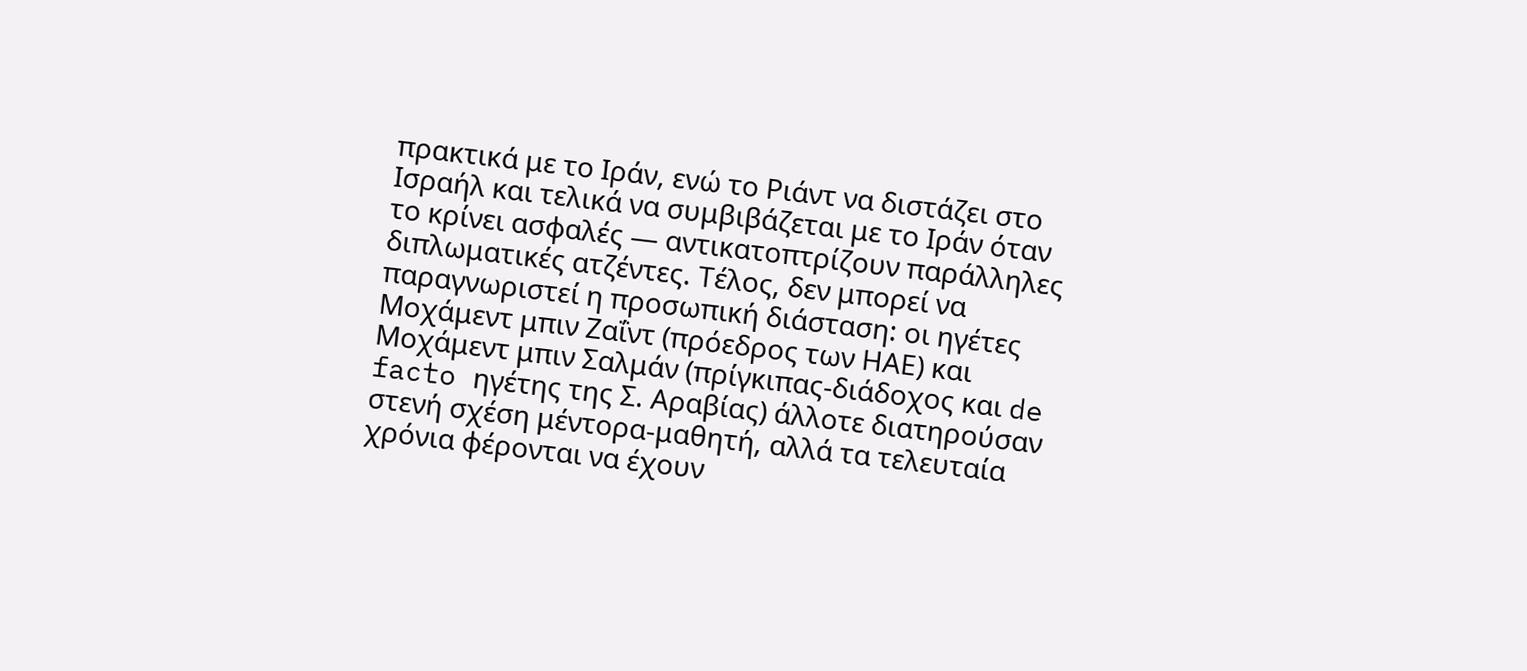πρακτικά με το Ιράν, ενώ το Ριάντ να διστάζει στο Ισραήλ και τελικά να συμβιβάζεται με το Ιράν όταν το κρίνει ασφαλές — αντικατοπτρίζουν παράλληλες διπλωματικές ατζέντες. Τέλος, δεν μπορεί να παραγνωριστεί η προσωπική διάσταση: οι ηγέτες Μοχάμεντ μπιν Ζαΐντ (πρόεδρος των ΗΑΕ) και Μοχάμεντ μπιν Σαλμάν (πρίγκιπας-διάδοχος και de facto ηγέτης της Σ. Αραβίας) άλλοτε διατηρούσαν στενή σχέση μέντορα-μαθητή, αλλά τα τελευταία χρόνια φέρονται να έχουν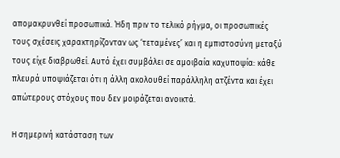απομακρυνθεί προσωπικά. Ήδη πριν το τελικό ρήγμα, οι προσωπικές τους σχέσεις χαρακτηρίζονταν ως ‘τεταμένες’ και η εμπιστοσύνη μεταξύ τους είχε διαβρωθεί. Αυτό έχει συμβάλει σε αμοιβαία καχυποψία: κάθε πλευρά υποψιάζεται ότι η άλλη ακολουθεί παράλληλη ατζέντα και έχει απώτερους στόχους που δεν μοιράζεται ανοικτά.

Η σημερινή κατάσταση των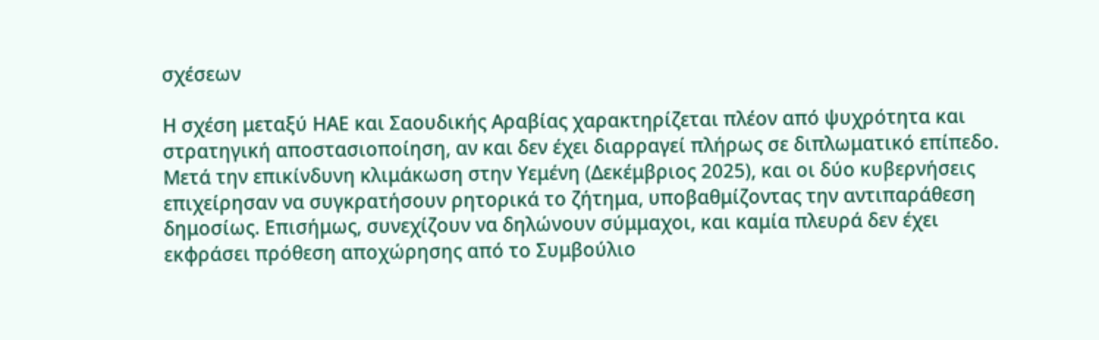σχέσεων

Η σχέση μεταξύ ΗΑΕ και Σαουδικής Αραβίας χαρακτηρίζεται πλέον από ψυχρότητα και στρατηγική αποστασιοποίηση, αν και δεν έχει διαρραγεί πλήρως σε διπλωματικό επίπεδο. Μετά την επικίνδυνη κλιμάκωση στην Υεμένη (Δεκέμβριος 2025), και οι δύο κυβερνήσεις επιχείρησαν να συγκρατήσουν ρητορικά το ζήτημα, υποβαθμίζοντας την αντιπαράθεση δημοσίως. Επισήμως, συνεχίζουν να δηλώνουν σύμμαχοι, και καμία πλευρά δεν έχει εκφράσει πρόθεση αποχώρησης από το Συμβούλιο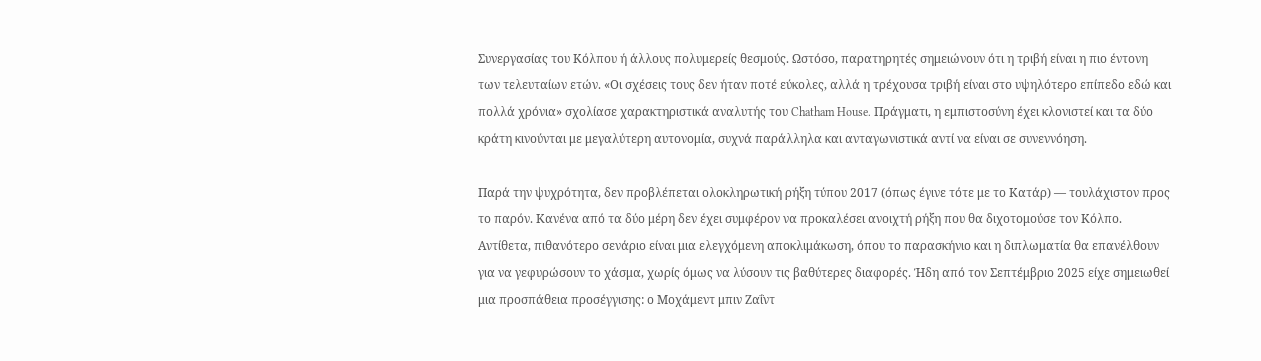Συνεργασίας του Κόλπου ή άλλους πολυμερείς θεσμούς. Ωστόσο, παρατηρητές σημειώνουν ότι η τριβή είναι η πιο έντονη των τελευταίων ετών. «Οι σχέσεις τους δεν ήταν ποτέ εύκολες, αλλά η τρέχουσα τριβή είναι στο υψηλότερο επίπεδο εδώ και πολλά χρόνια» σχολίασε χαρακτηριστικά αναλυτής του Chatham House. Πράγματι, η εμπιστοσύνη έχει κλονιστεί και τα δύο κράτη κινούνται με μεγαλύτερη αυτονομία, συχνά παράλληλα και ανταγωνιστικά αντί να είναι σε συνεννόηση.

Παρά την ψυχρότητα, δεν προβλέπεται ολοκληρωτική ρήξη τύπου 2017 (όπως έγινε τότε με το Κατάρ) — τουλάχιστον προς το παρόν. Κανένα από τα δύο μέρη δεν έχει συμφέρον να προκαλέσει ανοιχτή ρήξη που θα διχοτομούσε τον Κόλπο. Αντίθετα, πιθανότερο σενάριο είναι μια ελεγχόμενη αποκλιμάκωση, όπου το παρασκήνιο και η διπλωματία θα επανέλθουν για να γεφυρώσουν το χάσμα, χωρίς όμως να λύσουν τις βαθύτερες διαφορές. Ήδη από τον Σεπτέμβριο 2025 είχε σημειωθεί μια προσπάθεια προσέγγισης: ο Μοχάμεντ μπιν Ζαΐντ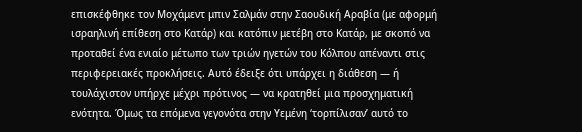επισκέφθηκε τον Μοχάμεντ μπιν Σαλμάν στην Σαουδική Αραβία (με αφορμή ισραηλινή επίθεση στο Κατάρ) και κατόπιν μετέβη στο Κατάρ, με σκοπό να προταθεί ένα ενιαίο μέτωπο των τριών ηγετών του Κόλπου απέναντι στις περιφερειακές προκλήσεις. Αυτό έδειξε ότι υπάρχει η διάθεση — ή τουλάχιστον υπήρχε μέχρι πρότινος — να κρατηθεί μια προσχηματική ενότητα. Όμως τα επόμενα γεγονότα στην Υεμένη ‘τορπίλισαν’ αυτό το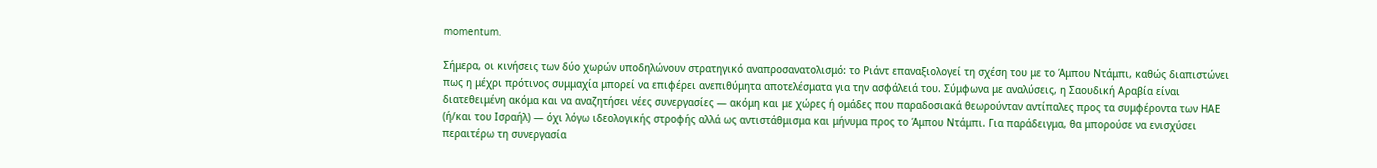momentum.

Σήμερα, οι κινήσεις των δύο χωρών υποδηλώνουν στρατηγικό αναπροσανατολισμό: το Ριάντ επαναξιολογεί τη σχέση του με το Άμπου Ντάμπι, καθώς διαπιστώνει πως η μέχρι πρότινος συμμαχία μπορεί να επιφέρει ανεπιθύμητα αποτελέσματα για την ασφάλειά του. Σύμφωνα με αναλύσεις, η Σαουδική Αραβία είναι διατεθειμένη ακόμα και να αναζητήσει νέες συνεργασίες — ακόμη και με χώρες ή ομάδες που παραδοσιακά θεωρούνταν αντίπαλες προς τα συμφέροντα των ΗΑΕ (ή/και του Ισραήλ) — όχι λόγω ιδεολογικής στροφής αλλά ως αντιστάθμισμα και μήνυμα προς το Άμπου Ντάμπι. Για παράδειγμα, θα μπορούσε να ενισχύσει περαιτέρω τη συνεργασία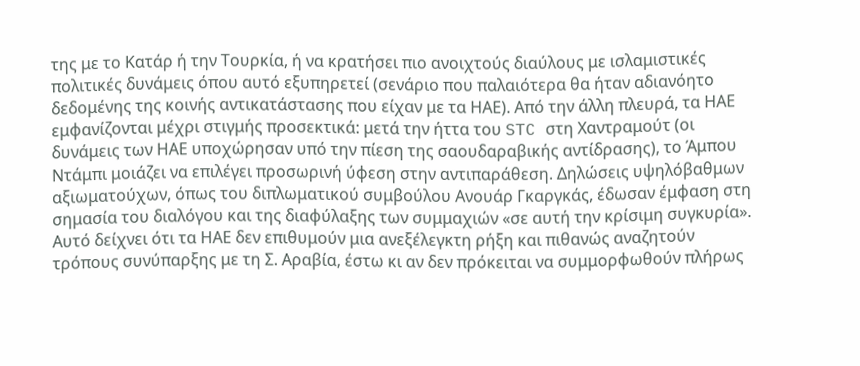της με το Κατάρ ή την Τουρκία, ή να κρατήσει πιο ανοιχτούς διαύλους με ισλαμιστικές πολιτικές δυνάμεις όπου αυτό εξυπηρετεί (σενάριο που παλαιότερα θα ήταν αδιανόητο δεδομένης της κοινής αντικατάστασης που είχαν με τα ΗΑΕ). Από την άλλη πλευρά, τα ΗΑΕ εμφανίζονται μέχρι στιγμής προσεκτικά: μετά την ήττα του STC στη Χαντραμούτ (οι δυνάμεις των ΗΑΕ υποχώρησαν υπό την πίεση της σαουδαραβικής αντίδρασης), το Άμπου Ντάμπι μοιάζει να επιλέγει προσωρινή ύφεση στην αντιπαράθεση. Δηλώσεις υψηλόβαθμων αξιωματούχων, όπως του διπλωματικού συμβούλου Ανουάρ Γκαργκάς, έδωσαν έμφαση στη σημασία του διαλόγου και της διαφύλαξης των συμμαχιών «σε αυτή την κρίσιμη συγκυρία». Αυτό δείχνει ότι τα ΗΑΕ δεν επιθυμούν μια ανεξέλεγκτη ρήξη και πιθανώς αναζητούν τρόπους συνύπαρξης με τη Σ. Αραβία, έστω κι αν δεν πρόκειται να συμμορφωθούν πλήρως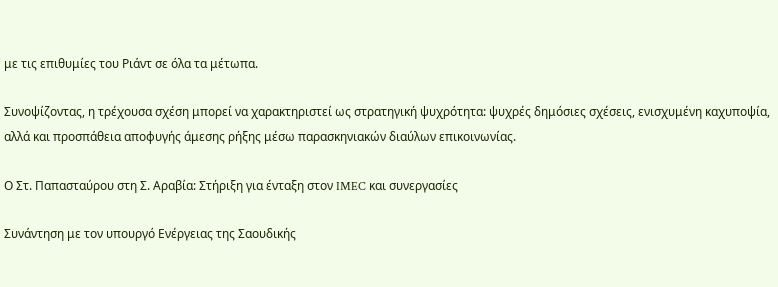με τις επιθυμίες του Ριάντ σε όλα τα μέτωπα.

Συνοψίζοντας, η τρέχουσα σχέση μπορεί να χαρακτηριστεί ως στρατηγική ψυχρότητα: ψυχρές δημόσιες σχέσεις, ενισχυμένη καχυποψία, αλλά και προσπάθεια αποφυγής άμεσης ρήξης μέσω παρασκηνιακών διαύλων επικοινωνίας.

Ο Στ. Παπασταύρου στη Σ. Αραβία: Στήριξη για ένταξη στον IMEC και συνεργασίες

Συνάντηση με τον υπουργό Ενέργειας της Σαουδικής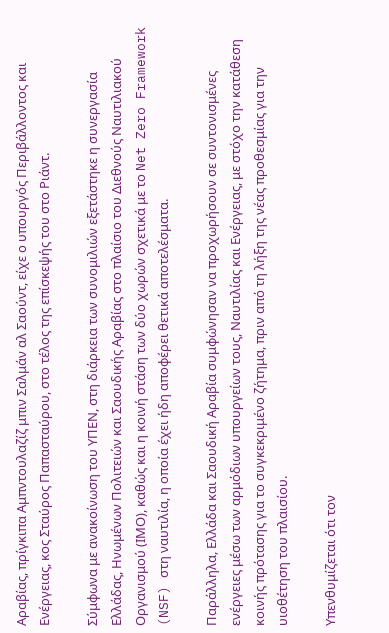Αραβίας, πρίγκιπα Αμπντουλαζίζ μπιν Σαλμάν αλ Σαούντ, είχε ο υπουργός Περιβάλλοντος και Ενέργειας, κος Σταύρος Παπασταύρου, στο τέλος της επίσκεψής του στο Ριάντ.

Σύμφωνα με ανακοίνωση του ΥΠΕΝ, στη διάρκεια των συνομιλιών εξετάστηκε η συνεργασία Ελλάδας, Ηνωμένων Πολιτειών και Σαουδικής Αραβίας στο πλαίσιο του Διεθνούς Ναυτιλιακού Οργανισμού (ΙΜΟ), καθώς και η κοινή στάση των δύο χωρών σχετικά με το Net Zero Framework (NSF) στη ναυτιλία, η οποία έχει ήδη αποφέρει θετικά αποτελέσματα.

Παράλληλα, Ελλάδα και Σαουδική Αραβία συμφώνησαν να προχωρήσουν σε συντονισμένες ενέργειες μέσω των αρμόδιων υπουργείων τους, Ναυτιλίας και Ενέργειας, με στόχο την κατάθεση κοινής πρότασης για το συγκεκριμένο ζήτημα, πριν από τη λήξη της νέας προθεσμίας για την υιοθέτηση του πλαισίου.

Υπενθυμίζεται ότι τον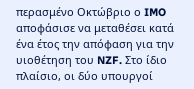περασμένο Οκτώβριο ο IMO αποφάσισε να μεταθέσει κατά ένα έτος την απόφαση για την υιοθέτηση του NZF. Στο ίδιο πλαίσιο, οι δύο υπουργοί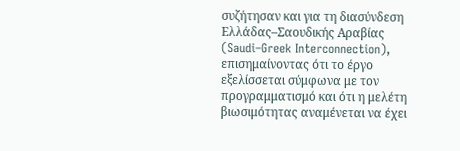συζήτησαν και για τη διασύνδεση Ελλάδας–Σαουδικής Αραβίας (Saudi–Greek Interconnection), επισημαίνοντας ότι το έργο εξελίσσεται σύμφωνα με τον προγραμματισμό και ότι η μελέτη βιωσιμότητας αναμένεται να έχει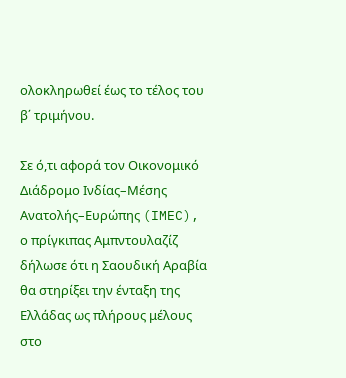ολοκληρωθεί έως το τέλος του β΄ τριμήνου.

Σε ό,τι αφορά τον Οικονομικό Διάδρομο Ινδίας–Μέσης Ανατολής–Ευρώπης (IMEC), ο πρίγκιπας Αμπντουλαζίζ δήλωσε ότι η Σαουδική Αραβία θα στηρίξει την ένταξη της Ελλάδας ως πλήρους μέλους στο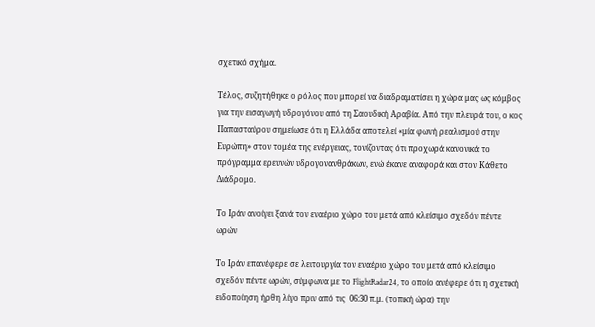σχετικό σχήμα.

Τέλος, συζητήθηκε ο ρόλος που μπορεί να διαδραματίσει η χώρα μας ως κόμβος για την εισαγωγή υδρογόνου από τη Σαουδική Αραβία. Από την πλευρά του, ο κος Παπασταύρου σημείωσε ότι η Ελλάδα αποτελεί «μία φωνή ρεαλισμού στην Ευρώπη» στον τομέα της ενέργειας, τονίζοντας ότι προχωρά κανονικά το πρόγραμμα ερευνών υδρογονανθράκων, ενώ έκανε αναφορά και στον Κάθετο Διάδρομο.

Το Ιράν ανοίγει ξανά τον εναέριο χώρο του μετά από κλείσιμο σχεδόν πέντε ωρών

Το Ιράν επανέφερε σε λειτουργία τον εναέριο χώρο του μετά από κλείσιμο σχεδόν πέντε ωρών, σύμφωνα με το FlightRadar24, το οποίο ανέφερε ότι η σχετική ειδοποίηση ήρθη λίγο πριν από τις  06:30 π.μ. (τοπική ώρα) την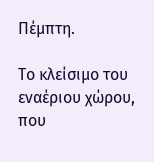Πέμπτη.

Το κλείσιμο του εναέριου χώρου, που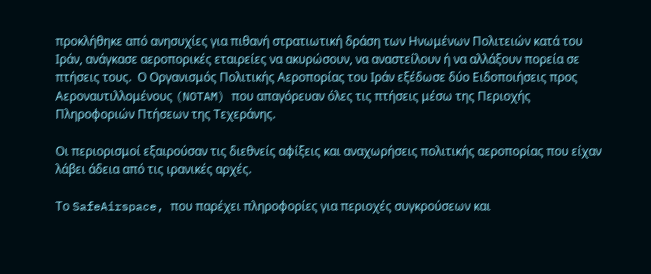προκλήθηκε από ανησυχίες για πιθανή στρατιωτική δράση των Ηνωμένων Πολιτειών κατά του Ιράν, ανάγκασε αεροπορικές εταιρείες να ακυρώσουν, να αναστείλουν ή να αλλάξουν πορεία σε πτήσεις τους.  Ο Οργανισμός Πολιτικής Αεροπορίας του Ιράν εξέδωσε δύο Ειδοποιήσεις προς Αεροναυτιλλομένους (NOTAM) που απαγόρευαν όλες τις πτήσεις μέσω της Περιοχής Πληροφοριών Πτήσεων της Τεχεράνης.

Οι περιορισμοί εξαιρούσαν τις διεθνείς αφίξεις και αναχωρήσεις πολιτικής αεροπορίας που είχαν λάβει άδεια από τις ιρανικές αρχές.

Το SafeAirspace, που παρέχει πληροφορίες για περιοχές συγκρούσεων και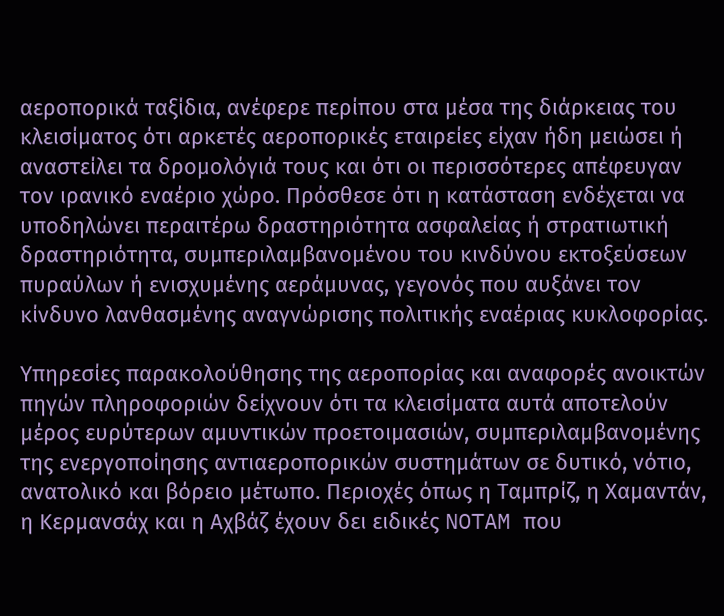αεροπορικά ταξίδια, ανέφερε περίπου στα μέσα της διάρκειας του κλεισίματος ότι αρκετές αεροπορικές εταιρείες είχαν ήδη μειώσει ή αναστείλει τα δρομολόγιά τους και ότι οι περισσότερες απέφευγαν τον ιρανικό εναέριο χώρο. Πρόσθεσε ότι η κατάσταση ενδέχεται να υποδηλώνει περαιτέρω δραστηριότητα ασφαλείας ή στρατιωτική δραστηριότητα, συμπεριλαμβανομένου του κινδύνου εκτοξεύσεων πυραύλων ή ενισχυμένης αεράμυνας, γεγονός που αυξάνει τον κίνδυνο λανθασμένης αναγνώρισης πολιτικής εναέριας κυκλοφορίας.

Υπηρεσίες παρακολούθησης της αεροπορίας και αναφορές ανοικτών πηγών πληροφοριών δείχνουν ότι τα κλεισίματα αυτά αποτελούν μέρος ευρύτερων αμυντικών προετοιμασιών, συμπεριλαμβανομένης της ενεργοποίησης αντιαεροπορικών συστημάτων σε δυτικό, νότιο, ανατολικό και βόρειο μέτωπο. Περιοχές όπως η Ταμπρίζ, η Χαμαντάν, η Κερμανσάχ και η Αχβάζ έχουν δει ειδικές NOTAM που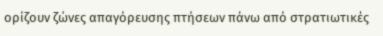ορίζουν ζώνες απαγόρευσης πτήσεων πάνω από στρατιωτικές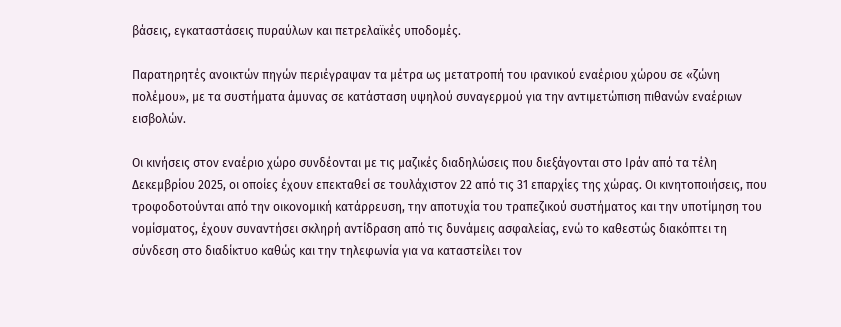βάσεις, εγκαταστάσεις πυραύλων και πετρελαϊκές υποδομές.

Παρατηρητές ανοικτών πηγών περιέγραψαν τα μέτρα ως μετατροπή του ιρανικού εναέριου χώρου σε «ζώνη πολέμου», με τα συστήματα άμυνας σε κατάσταση υψηλού συναγερμού για την αντιμετώπιση πιθανών εναέριων εισβολών.

Οι κινήσεις στον εναέριο χώρο συνδέονται με τις μαζικές διαδηλώσεις που διεξάγονται στο Ιράν από τα τέλη Δεκεμβρίου 2025, οι οποίες έχουν επεκταθεί σε τουλάχιστον 22 από τις 31 επαρχίες της χώρας. Οι κινητοποιήσεις, που τροφοδοτούνται από την οικονομική κατάρρευση, την αποτυχία του τραπεζικού συστήματος και την υποτίμηση του νομίσματος, έχουν συναντήσει σκληρή αντίδραση από τις δυνάμεις ασφαλείας, ενώ το καθεστώς διακόπτει τη σύνδεση στο διαδίκτυο καθώς και την τηλεφωνία για να καταστείλει τον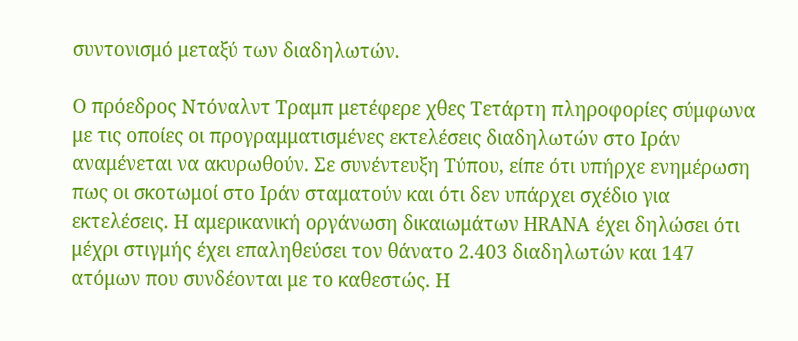συντονισμό μεταξύ των διαδηλωτών.

Ο πρόεδρος Ντόναλντ Τραμπ μετέφερε χθες Τετάρτη πληροφορίες σύμφωνα με τις οποίες οι προγραμματισμένες εκτελέσεις διαδηλωτών στο Ιράν αναμένεται να ακυρωθούν. Σε συνέντευξη Τύπου, είπε ότι υπήρχε ενημέρωση πως οι σκοτωμοί στο Ιράν σταματούν και ότι δεν υπάρχει σχέδιο για εκτελέσεις. Η αμερικανική οργάνωση δικαιωμάτων HRANA έχει δηλώσει ότι μέχρι στιγμής έχει επαληθεύσει τον θάνατο 2.403 διαδηλωτών και 147 ατόμων που συνδέονται με το καθεστώς. Η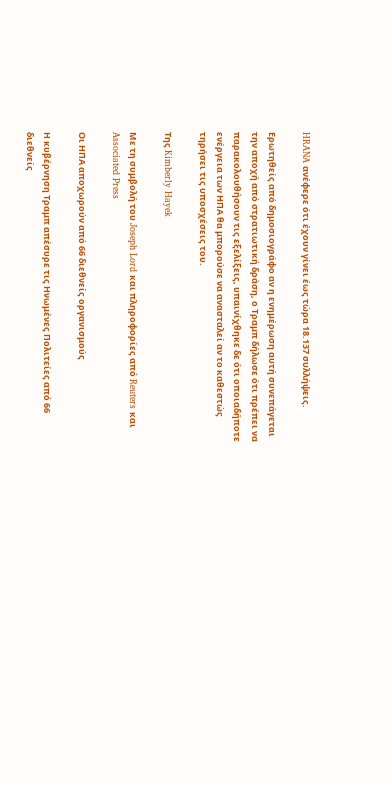HRANA ανέφερε ότι έχουν γίνει έως τώρα 18.137 συλλήψεις.

Ερωτηθείς από δημοσιογράφο αν η ενημέρωση αυτή συνεπάγεται την αποχή από στρατιωτική δράση, ο Τραμπ δήλωσε ότι πρέπει να παρακολουθήσουν τις εξελίξεις, υπαινίχθηκε δε ότι οποιαδήποτε ενέργεια των ΗΠΑ θα μπορούσε να ανασταλεί αν το καθεστώς τηρήσει τις υποσχέσεις του.

Της Kimberly Hayek

Με τη συμβολή του Joseph Lord και πληροφορίες από Reuters και Associated Press

Οι ΗΠΑ αποχωρούν από 66 διεθνείς οργανισμούς

Η κυβέρνηση Τραμπ απέσυρε τις Ηνωμένες Πολιτείες από 66 διεθνείς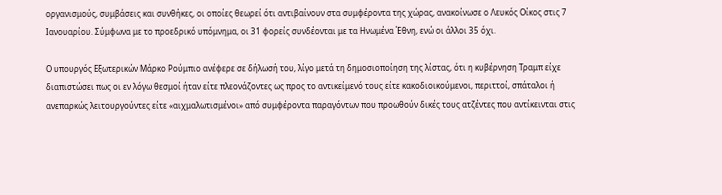οργανισμούς, συμβάσεις και συνθήκες, οι οποίες θεωρεί ότι αντιβαίνουν στα συμφέροντα της χώρας, ανακοίνωσε ο Λευκός Οίκος στις 7 Ιανουαρίου. Σύμφωνα με το προεδρικό υπόμνημα, οι 31 φορείς συνδέονται με τα Ηνωμένα Έθνη, ενώ οι άλλοι 35 όχι.

Ο υπουργός Εξωτερικών Μάρκο Ρούμπιο ανέφερε σε δήλωσή του, λίγο μετά τη δημοσιοποίηση της λίστας, ότι η κυβέρνηση Τραμπ είχε διαπιστώσει πως οι εν λόγω θεσμοί ήταν είτε πλεονάζοντες ως προς το αντικείμενό τους είτε κακοδιοικούμενοι, περιττοί, σπάταλοι ή ανεπαρκώς λειτουργούντες είτε «αιχμαλωτισμένοι» από συμφέροντα παραγόντων που προωθούν δικές τους ατζέντες που αντίκεινται στις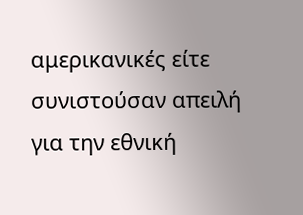αμερικανικές είτε συνιστούσαν απειλή για την εθνική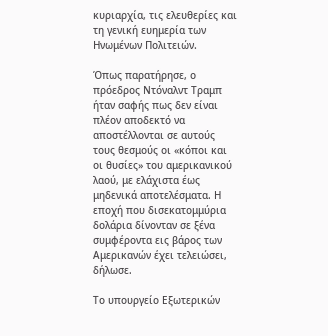κυριαρχία, τις ελευθερίες και τη γενική ευημερία των Ηνωμένων Πολιτειών.

Όπως παρατήρησε, ο πρόεδρος Ντόναλντ Τραμπ ήταν σαφής πως δεν είναι πλέον αποδεκτό να αποστέλλονται σε αυτούς τους θεσμούς οι «κόποι και οι θυσίες» του αμερικανικού λαού, με ελάχιστα έως μηδενικά αποτελέσματα. Η εποχή που δισεκατομμύρια δολάρια δίνονταν σε ξένα συμφέροντα εις βάρος των Αμερικανών έχει τελειώσει, δήλωσε.

Το υπουργείο Εξωτερικών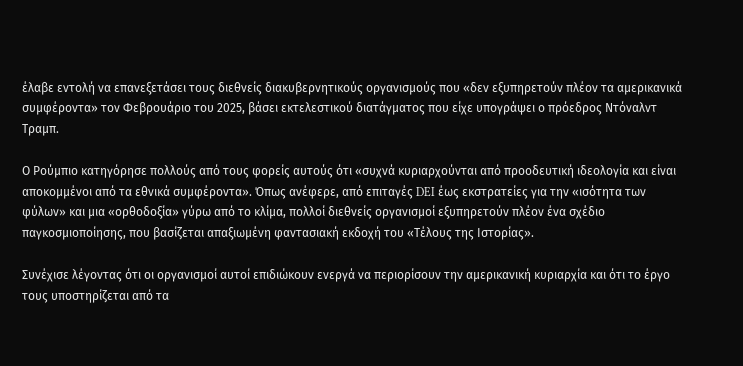έλαβε εντολή να επανεξετάσει τους διεθνείς διακυβερνητικούς οργανισμούς που «δεν εξυπηρετούν πλέον τα αμερικανικά συμφέροντα» τον Φεβρουάριο του 2025, βάσει εκτελεστικού διατάγματος που είχε υπογράψει ο πρόεδρος Ντόναλντ Τραμπ.

Ο Ρούμπιο κατηγόρησε πολλούς από τους φορείς αυτούς ότι «συχνά κυριαρχούνται από προοδευτική ιδεολογία και είναι αποκομμένοι από τα εθνικά συμφέροντα». Όπως ανέφερε, από επιταγές DEI έως εκστρατείες για την «ισότητα των φύλων» και μια «ορθοδοξία» γύρω από το κλίμα, πολλοί διεθνείς οργανισμοί εξυπηρετούν πλέον ένα σχέδιο παγκοσμιοποίησης, που βασίζεται απαξιωμένη φαντασιακή εκδοχή του «Τέλους της Ιστορίας».

Συνέχισε λέγοντας ότι οι οργανισμοί αυτοί επιδιώκουν ενεργά να περιορίσουν την αμερικανική κυριαρχία και ότι το έργο τους υποστηρίζεται από τα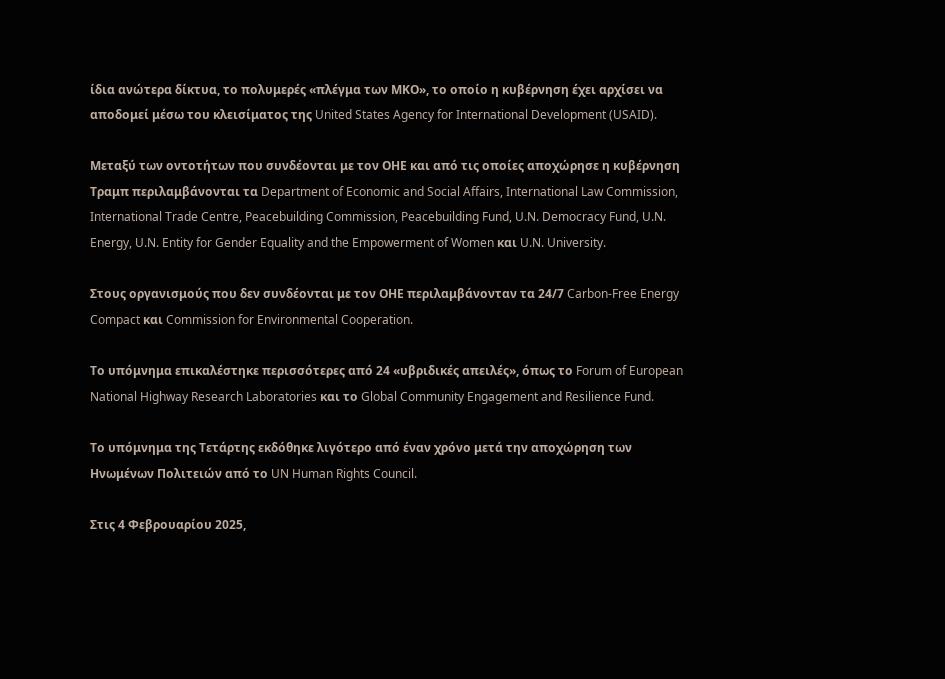ίδια ανώτερα δίκτυα, το πολυμερές «πλέγμα των ΜΚΟ», το οποίο η κυβέρνηση έχει αρχίσει να αποδομεί μέσω του κλεισίματος της United States Agency for International Development (USAID).

Μεταξύ των οντοτήτων που συνδέονται με τον ΟΗΕ και από τις οποίες αποχώρησε η κυβέρνηση Τραμπ περιλαμβάνονται τα Department of Economic and Social Affairs, International Law Commission, International Trade Centre, Peacebuilding Commission, Peacebuilding Fund, U.N. Democracy Fund, U.N. Energy, U.N. Entity for Gender Equality and the Empowerment of Women και U.N. University.

Στους οργανισμούς που δεν συνδέονται με τον ΟΗΕ περιλαμβάνονταν τα 24/7 Carbon-Free Energy Compact και Commission for Environmental Cooperation.

Το υπόμνημα επικαλέστηκε περισσότερες από 24 «υβριδικές απειλές», όπως το Forum of European National Highway Research Laboratories και το Global Community Engagement and Resilience Fund.

Το υπόμνημα της Τετάρτης εκδόθηκε λιγότερο από έναν χρόνο μετά την αποχώρηση των Ηνωμένων Πολιτειών από το UN Human Rights Council.

Στις 4 Φεβρουαρίου 2025,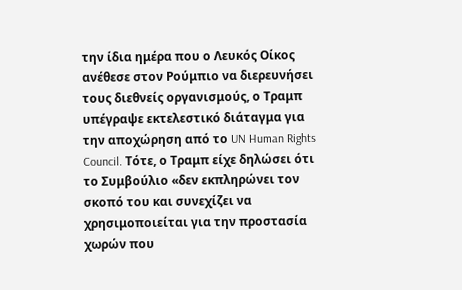την ίδια ημέρα που ο Λευκός Οίκος ανέθεσε στον Ρούμπιο να διερευνήσει τους διεθνείς οργανισμούς, ο Τραμπ υπέγραψε εκτελεστικό διάταγμα για την αποχώρηση από το UN Human Rights Council. Τότε, ο Τραμπ είχε δηλώσει ότι το Συμβούλιο «δεν εκπληρώνει τον σκοπό του και συνεχίζει να χρησιμοποιείται για την προστασία χωρών που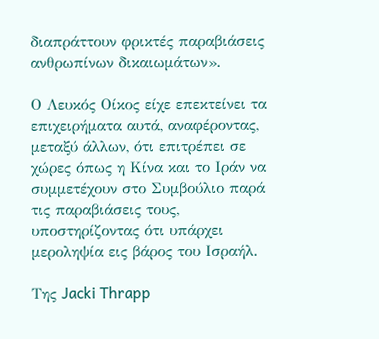διαπράττουν φρικτές παραβιάσεις ανθρωπίνων δικαιωμάτων».

Ο Λευκός Οίκος είχε επεκτείνει τα επιχειρήματα αυτά, αναφέροντας, μεταξύ άλλων, ότι επιτρέπει σε χώρες όπως η Κίνα και το Ιράν να συμμετέχουν στο Συμβούλιο παρά τις παραβιάσεις τους, υποστηρίζοντας ότι υπάρχει μεροληψία εις βάρος του Ισραήλ.

Της Jacki Thrapp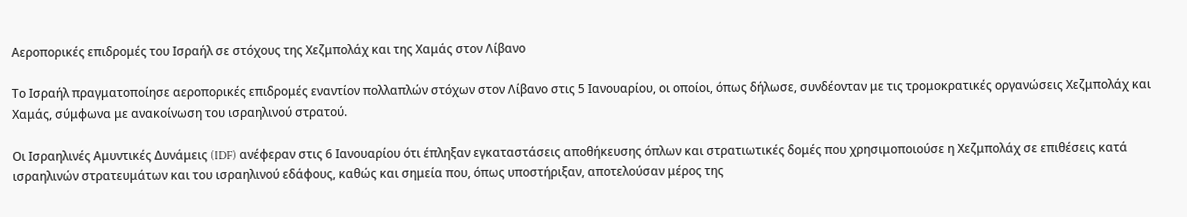Αεροπορικές επιδρομές του Ισραήλ σε στόχους της Χεζμπολάχ και της Χαμάς στον Λίβανο

Το Ισραήλ πραγματοποίησε αεροπορικές επιδρομές εναντίον πολλαπλών στόχων στον Λίβανο στις 5 Ιανουαρίου, οι οποίοι, όπως δήλωσε, συνδέονταν με τις τρομοκρατικές οργανώσεις Χεζμπολάχ και Χαμάς, σύμφωνα με ανακοίνωση του ισραηλινού στρατού.

Οι Ισραηλινές Αμυντικές Δυνάμεις (IDF) ανέφεραν στις 6 Ιανουαρίου ότι έπληξαν εγκαταστάσεις αποθήκευσης όπλων και στρατιωτικές δομές που χρησιμοποιούσε η Χεζμπολάχ σε επιθέσεις κατά ισραηλινών στρατευμάτων και του ισραηλινού εδάφους, καθώς και σημεία που, όπως υποστήριξαν, αποτελούσαν μέρος της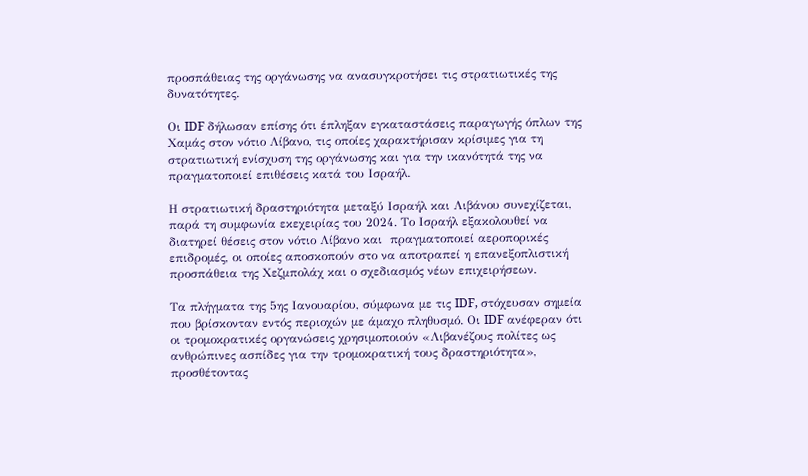προσπάθειας της οργάνωσης να ανασυγκροτήσει τις στρατιωτικές της δυνατότητες.

Οι IDF δήλωσαν επίσης ότι έπληξαν εγκαταστάσεις παραγωγής όπλων της Χαμάς στον νότιο Λίβανο, τις οποίες χαρακτήρισαν κρίσιμες για τη στρατιωτική ενίσχυση της οργάνωσης και για την ικανότητά της να πραγματοποιεί επιθέσεις κατά του Ισραήλ.

Η στρατιωτική δραστηριότητα μεταξύ Ισραήλ και Λιβάνου συνεχίζεται, παρά τη συμφωνία εκεχειρίας του 2024. Το Ισραήλ εξακολουθεί να διατηρεί θέσεις στον νότιο Λίβανο και  πραγματοποιεί αεροπορικές επιδρομές, οι οποίες αποσκοπούν στο να αποτραπεί η επανεξοπλιστική προσπάθεια της Χεζμπολάχ και ο σχεδιασμός νέων επιχειρήσεων.

Τα πλήγματα της 5ης Ιανουαρίου, σύμφωνα με τις IDF, στόχευσαν σημεία που βρίσκονταν εντός περιοχών με άμαχο πληθυσμό. Οι IDF ανέφεραν ότι οι τρομοκρατικές οργανώσεις χρησιμοποιούν «Λιβανέζους πολίτες ως ανθρώπινες ασπίδες για την τρομοκρατική τους δραστηριότητα», προσθέτοντας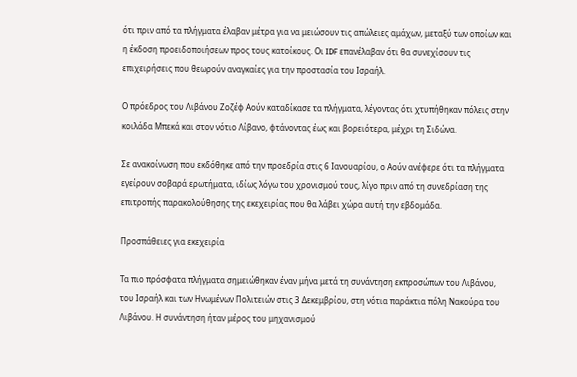ότι πριν από τα πλήγματα έλαβαν μέτρα για να μειώσουν τις απώλειες αμάχων, μεταξύ των οποίων και η έκδοση προειδοποιήσεων προς τους κατοίκους. Οι IDF επανέλαβαν ότι θα συνεχίσουν τις επιχειρήσεις που θεωρούν αναγκαίες για την προστασία του Ισραήλ.

Ο πρόεδρος του Λιβάνου Ζοζέφ Αούν καταδίκασε τα πλήγματα, λέγοντας ότι χτυπήθηκαν πόλεις στην κοιλάδα Μπεκά και στον νότιο Λίβανο, φτάνοντας έως και βορειότερα, μέχρι τη Σιδώνα.

Σε ανακοίνωση που εκδόθηκε από την προεδρία στις 6 Ιανουαρίου, ο Αούν ανέφερε ότι τα πλήγματα εγείρουν σοβαρά ερωτήματα, ιδίως λόγω του χρονισμού τους, λίγο πριν από τη συνεδρίαση της επιτροπής παρακολούθησης της εκεχειρίας που θα λάβει χώρα αυτή την εβδομάδα.

Προσπάθειες για εκεχειρία

Τα πιο πρόσφατα πλήγματα σημειώθηκαν έναν μήνα μετά τη συνάντηση εκπροσώπων του Λιβάνου, του Ισραήλ και των Ηνωμένων Πολιτειών στις 3 Δεκεμβρίου, στη νότια παράκτια πόλη Νακούρα του Λιβάνου. Η συνάντηση ήταν μέρος του μηχανισμού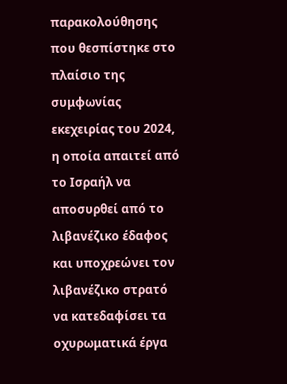παρακολούθησης που θεσπίστηκε στο πλαίσιο της συμφωνίας εκεχειρίας του 2024, η οποία απαιτεί από το Ισραήλ να αποσυρθεί από το λιβανέζικο έδαφος και υποχρεώνει τον λιβανέζικο στρατό να κατεδαφίσει τα οχυρωματικά έργα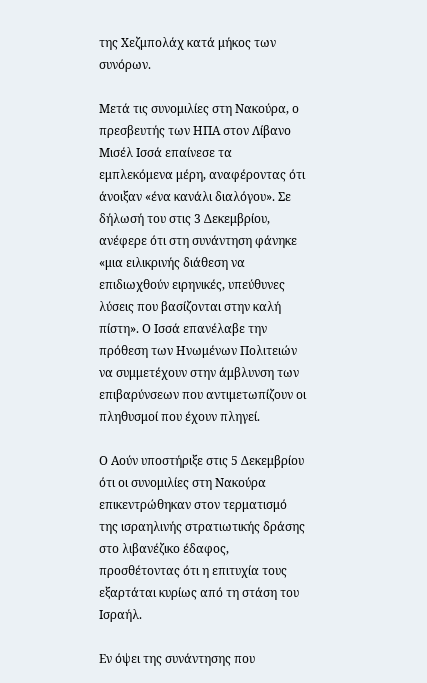της Χεζμπολάχ κατά μήκος των συνόρων.

Μετά τις συνομιλίες στη Νακούρα, ο πρεσβευτής των ΗΠΑ στον Λίβανο Μισέλ Ισσά επαίνεσε τα εμπλεκόμενα μέρη, αναφέροντας ότι άνοιξαν «ένα κανάλι διαλόγου». Σε δήλωσή του στις 3 Δεκεμβρίου, ανέφερε ότι στη συνάντηση φάνηκε «μια ειλικρινής διάθεση να επιδιωχθούν ειρηνικές, υπεύθυνες λύσεις που βασίζονται στην καλή πίστη». Ο Ισσά επανέλαβε την πρόθεση των Ηνωμένων Πολιτειών να συμμετέχουν στην άμβλυνση των επιβαρύνσεων που αντιμετωπίζουν οι πληθυσμοί που έχουν πληγεί.

Ο Αούν υποστήριξε στις 5 Δεκεμβρίου ότι οι συνομιλίες στη Νακούρα επικεντρώθηκαν στον τερματισμό της ισραηλινής στρατιωτικής δράσης στο λιβανέζικο έδαφος, προσθέτοντας ότι η επιτυχία τους εξαρτάται κυρίως από τη στάση του Ισραήλ.

Εν όψει της συνάντησης που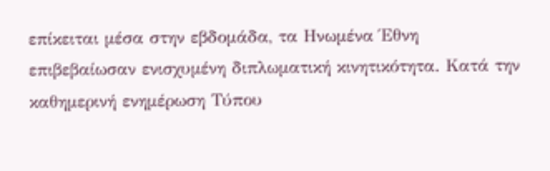επίκειται μέσα στην εβδομάδα, τα Ηνωμένα Έθνη επιβεβαίωσαν ενισχυμένη διπλωματική κινητικότητα. Κατά την καθημερινή ενημέρωση Τύπου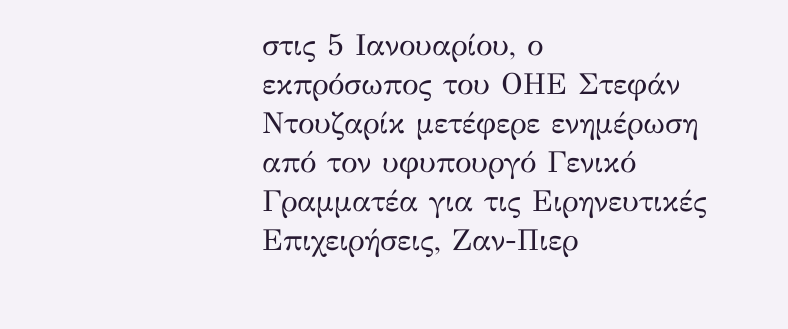στις 5 Ιανουαρίου, ο εκπρόσωπος του ΟΗΕ Στεφάν Ντουζαρίκ μετέφερε ενημέρωση από τον υφυπουργό Γενικό Γραμματέα για τις Ειρηνευτικές Επιχειρήσεις, Ζαν-Πιερ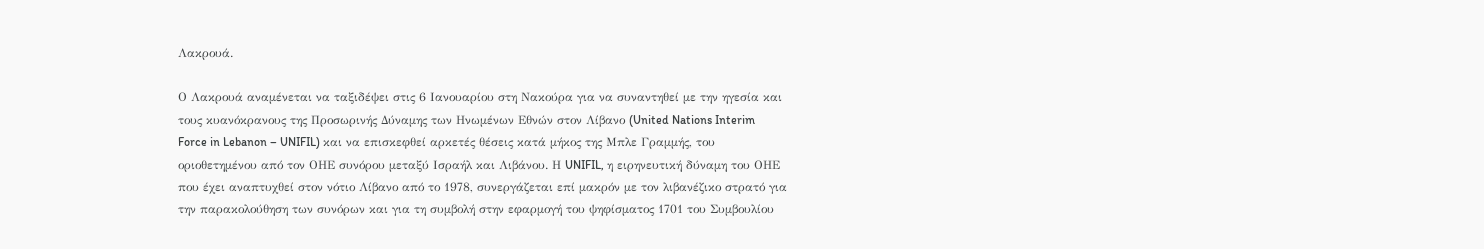Λακρουά.

Ο Λακρουά αναμένεται να ταξιδέψει στις 6 Ιανουαρίου στη Νακούρα για να συναντηθεί με την ηγεσία και τους κυανόκρανους της Προσωρινής Δύναμης των Ηνωμένων Εθνών στον Λίβανο (United Nations Interim Force in Lebanon – UNIFIL) και να επισκεφθεί αρκετές θέσεις κατά μήκος της Μπλε Γραμμής, του οριοθετημένου από τον ΟΗΕ συνόρου μεταξύ Ισραήλ και Λιβάνου. Η UNIFIL, η ειρηνευτική δύναμη του ΟΗΕ που έχει αναπτυχθεί στον νότιο Λίβανο από το 1978, συνεργάζεται επί μακρόν με τον λιβανέζικο στρατό για την παρακολούθηση των συνόρων και για τη συμβολή στην εφαρμογή του ψηφίσματος 1701 του Συμβουλίου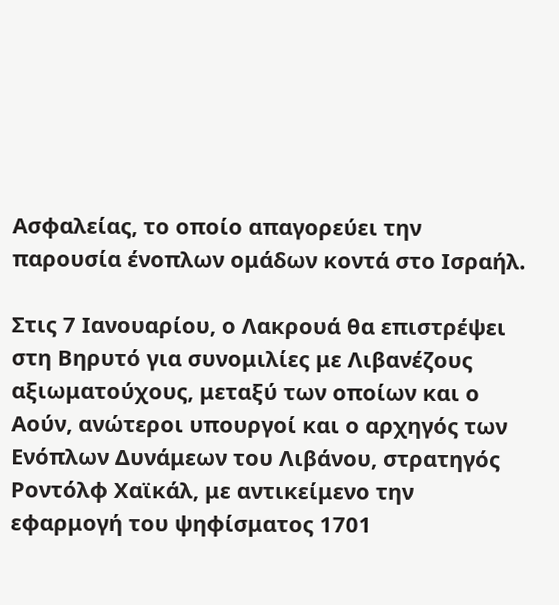Ασφαλείας, το οποίο απαγορεύει την παρουσία ένοπλων ομάδων κοντά στο Ισραήλ.

Στις 7 Ιανουαρίου, ο Λακρουά θα επιστρέψει στη Βηρυτό για συνομιλίες με Λιβανέζους αξιωματούχους, μεταξύ των οποίων και ο Αούν, ανώτεροι υπουργοί και ο αρχηγός των Ενόπλων Δυνάμεων του Λιβάνου, στρατηγός Ροντόλφ Χαϊκάλ, με αντικείμενο την εφαρμογή του ψηφίσματος 1701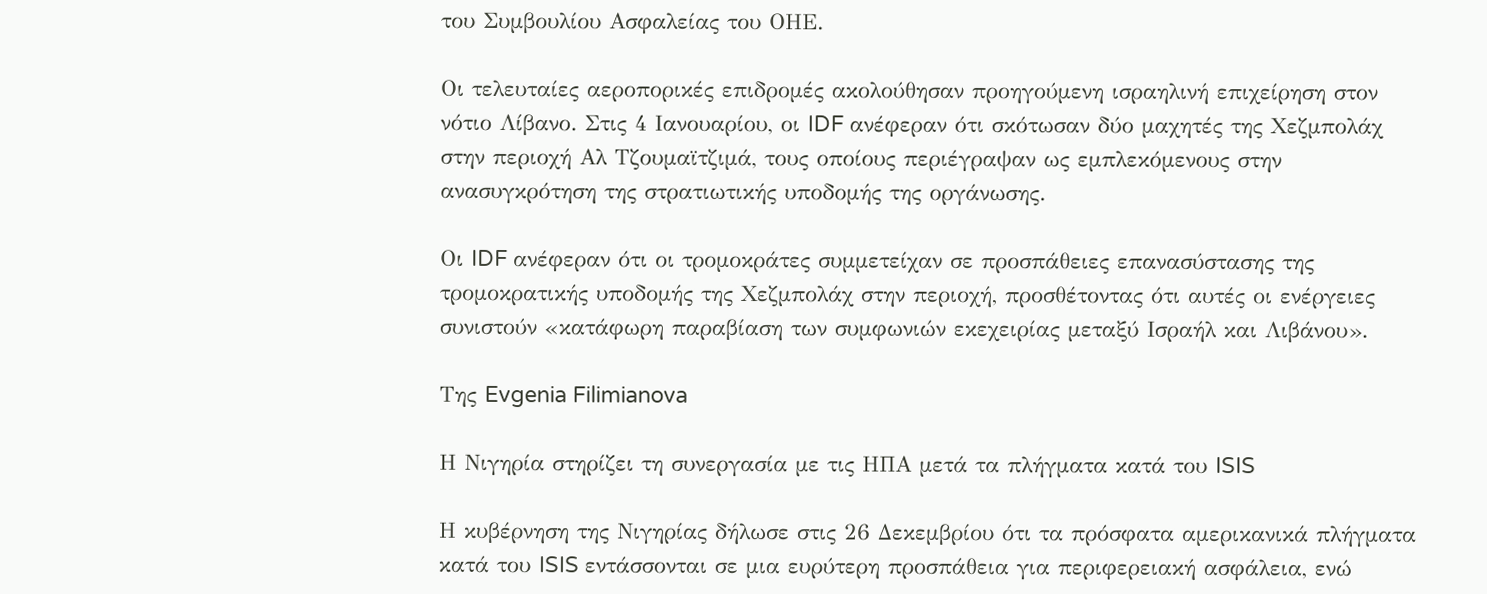του Συμβουλίου Ασφαλείας του ΟΗΕ.

Οι τελευταίες αεροπορικές επιδρομές ακολούθησαν προηγούμενη ισραηλινή επιχείρηση στον νότιο Λίβανο. Στις 4 Ιανουαρίου, οι IDF ανέφεραν ότι σκότωσαν δύο μαχητές της Χεζμπολάχ στην περιοχή Αλ Τζουμαϊτζιμά, τους οποίους περιέγραψαν ως εμπλεκόμενους στην ανασυγκρότηση της στρατιωτικής υποδομής της οργάνωσης.

Οι IDF ανέφεραν ότι οι τρομοκράτες συμμετείχαν σε προσπάθειες επανασύστασης της τρομοκρατικής υποδομής της Χεζμπολάχ στην περιοχή, προσθέτοντας ότι αυτές οι ενέργειες συνιστούν «κατάφωρη παραβίαση των συμφωνιών εκεχειρίας μεταξύ Ισραήλ και Λιβάνου».

Της Evgenia Filimianova

Η Νιγηρία στηρίζει τη συνεργασία με τις ΗΠΑ μετά τα πλήγματα κατά του ISIS

Η κυβέρνηση της Νιγηρίας δήλωσε στις 26 Δεκεμβρίου ότι τα πρόσφατα αμερικανικά πλήγματα κατά του ISIS εντάσσονται σε μια ευρύτερη προσπάθεια για περιφερειακή ασφάλεια, ενώ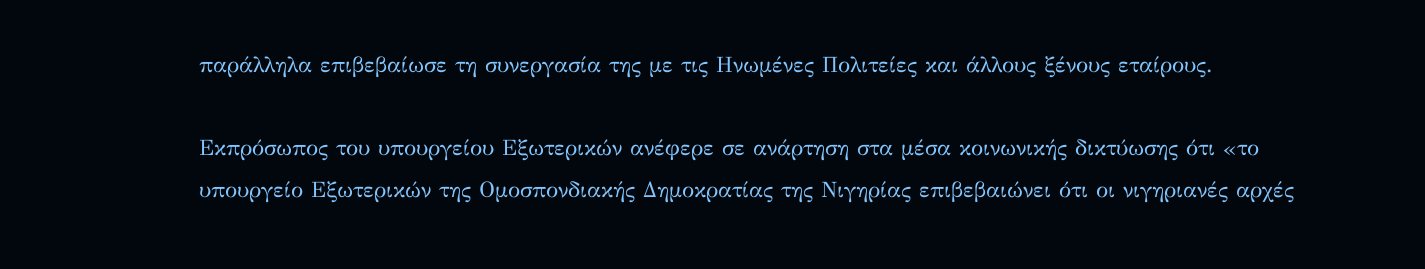παράλληλα επιβεβαίωσε τη συνεργασία της με τις Ηνωμένες Πολιτείες και άλλους ξένους εταίρους.

Εκπρόσωπος του υπουργείου Εξωτερικών ανέφερε σε ανάρτηση στα μέσα κοινωνικής δικτύωσης ότι «το υπουργείο Εξωτερικών της Ομοσπονδιακής Δημοκρατίας της Νιγηρίας επιβεβαιώνει ότι οι νιγηριανές αρχές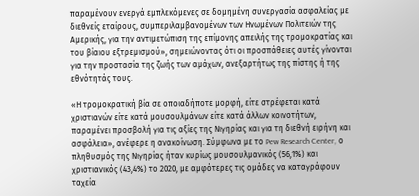παραμένουν ενεργά εμπλεκόμενες σε δομημένη συνεργασία ασφαλείας με διεθνείς εταίρους, συμπεριλαμβανομένων των Ηνωμένων Πολιτειών της Αμερικής, για την αντιμετώπιση της επίμονης απειλής της τρομοκρατίας και του βίαιου εξτρεμισμού», σημειώνοντας ότι οι προσπάθειες αυτές γίνονται για την προστασία της ζωής των αμάχων, ανεξαρτήτως της πίστης ή της εθνότητάς τους.

«Η τρομοκρατική βία σε οποιαδήποτε μορφή, είτε στρέφεται κατά χριστιανών είτε κατά μουσουλμάνων είτε κατά άλλων κοινοτήτων, παραμένει προσβολή για τις αξίες της Νιγηρίας και για τη διεθνή ειρήνη και ασφάλεια», ανέφερε η ανακοίνωση. Σύμφωνα με το Pew Research Center, ο πληθυσμός της Νιγηρίας ήταν κυρίως μουσουλμανικός (56,1%) και χριστιανικός (43,4%) το 2020, με αμφότερες τις ομάδες να καταγράφουν ταχεία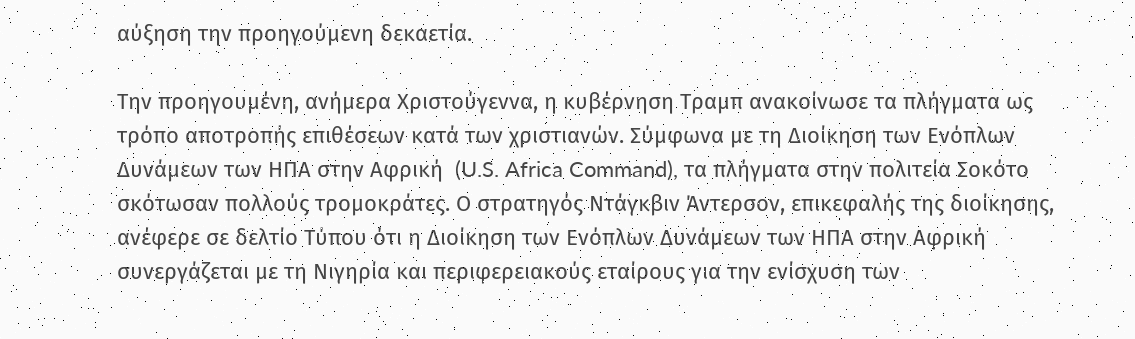αύξηση την προηγούμενη δεκαετία.

Την προηγουμένη, ανήμερα Χριστούγεννα, η κυβέρνηση Τραμπ ανακοίνωσε τα πλήγματα ως τρόπο αποτροπής επιθέσεων κατά των χριστιανών. Σύμφωνα με τη Διοίκηση των Ενόπλων Δυνάμεων των ΗΠΑ στην Αφρική  (U.S. Africa Command), τα πλήγματα στην πολιτεία Σοκότο σκότωσαν πολλούς τρομοκράτες. Ο στρατηγός Ντάγκβιν Άντερσον, επικεφαλής της διοίκησης, ανέφερε σε δελτίο Τύπου ότι η Διοίκηση των Ενόπλων Δυνάμεων των ΗΠΑ στην Αφρική συνεργάζεται με τη Νιγηρία και περιφερειακούς εταίρους για την ενίσχυση των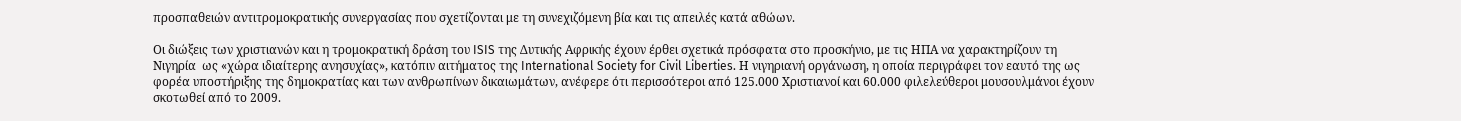προσπαθειών αντιτρομοκρατικής συνεργασίας που σχετίζονται με τη συνεχιζόμενη βία και τις απειλές κατά αθώων.

Οι διώξεις των χριστιανών και η τρομοκρατική δράση του ISIS της Δυτικής Αφρικής έχουν έρθει σχετικά πρόσφατα στο προσκήνιο, με τις ΗΠΑ να χαρακτηρίζουν τη Νιγηρία  ως «χώρα ιδιαίτερης ανησυχίας», κατόπιν αιτήματος της International Society for Civil Liberties. Η νιγηριανή οργάνωση, η οποία περιγράφει τον εαυτό της ως φορέα υποστήριξης της δημοκρατίας και των ανθρωπίνων δικαιωμάτων, ανέφερε ότι περισσότεροι από 125.000 Χριστιανοί και 60.000 φιλελεύθεροι μουσουλμάνοι έχουν σκοτωθεί από το 2009.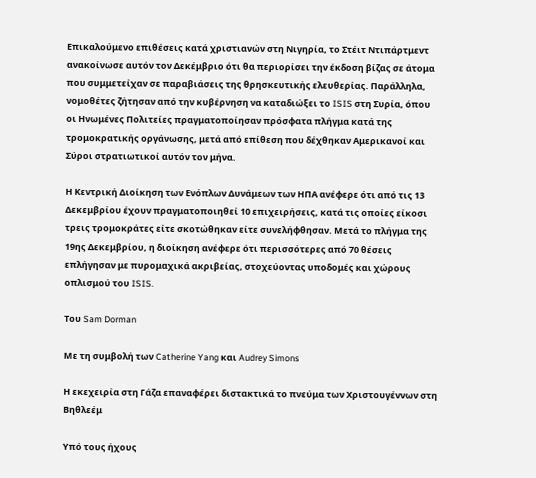Επικαλούμενο επιθέσεις κατά χριστιανών στη Νιγηρία, το Στέιτ Ντιπάρτμεντ ανακοίνωσε αυτόν τον Δεκέμβριο ότι θα περιορίσει την έκδοση βίζας σε άτομα που συμμετείχαν σε παραβιάσεις της θρησκευτικής ελευθερίας. Παράλληλα, νομοθέτες ζήτησαν από την κυβέρνηση να καταδιώξει το ISIS στη Συρία, όπου οι Ηνωμένες Πολιτείες πραγματοποίησαν πρόσφατα πλήγμα κατά της τρομοκρατικής οργάνωσης, μετά από επίθεση που δέχθηκαν Αμερικανοί και Σύροι στρατιωτικοί αυτόν τον μήνα.

Η Κεντρική Διοίκηση των Ενόπλων Δυνάμεων των ΗΠΑ ανέφερε ότι από τις 13 Δεκεμβρίου έχουν πραγματοποιηθεί 10 επιχειρήσεις, κατά τις οποίες είκοσι τρεις τρομοκράτες είτε σκοτώθηκαν είτε συνελήφθησαν. Μετά το πλήγμα της 19ης Δεκεμβρίου, η διοίκηση ανέφερε ότι περισσότερες από 70 θέσεις επλήγησαν με πυρομαχικά ακριβείας, στοχεύοντας υποδομές και χώρους οπλισμού του ISIS.

Του Sam Dorman

Με τη συμβολή των Catherine Yang και Audrey Simons

Η εκεχειρία στη Γάζα επαναφέρει διστακτικά το πνεύμα των Χριστουγέννων στη Βηθλεέμ

Υπό τους ήχους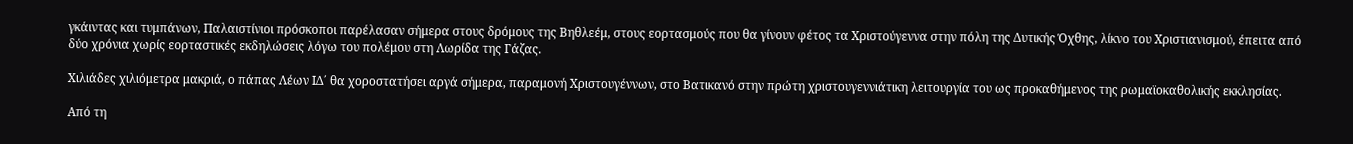γκάιντας και τυμπάνων, Παλαιστίνιοι πρόσκοποι παρέλασαν σήμερα στους δρόμους της Βηθλεέμ, στους εορτασμούς που θα γίνουν φέτος τα Χριστούγεννα στην πόλη της Δυτικής Όχθης, λίκνο του Χριστιανισμού, έπειτα από δύο χρόνια χωρίς εορταστικές εκδηλώσεις λόγω του πολέμου στη Λωρίδα της Γάζας.

Χιλιάδες χιλιόμετρα μακριά, ο πάπας Λέων ΙΔ΄ θα χοροστατήσει αργά σήμερα, παραμονή Χριστουγέννων, στο Βατικανό στην πρώτη χριστουγεννιάτικη λειτουργία του ως προκαθήμενος της ρωμαϊοκαθολικής εκκλησίας.

Από τη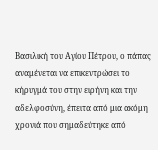Βασιλική του Αγίου Πέτρου, ο πάπας αναμένεται να επικεντρώσει το κήρυγμά του στην ειρήνη και την αδελφοσύνη, έπειτα από μια ακόμη χρονιά που σημαδεύτηκε από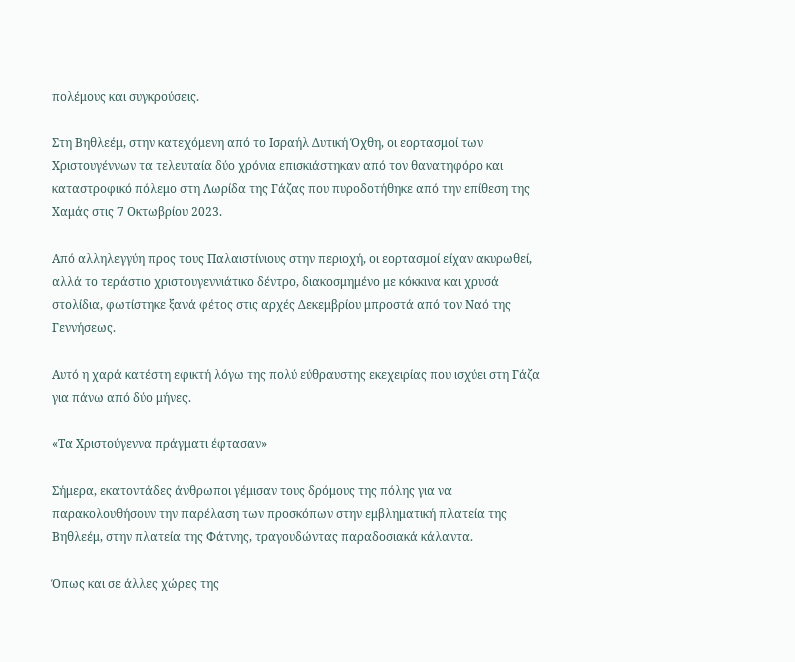πολέμους και συγκρούσεις.

Στη Βηθλεέμ, στην κατεχόμενη από το Ισραήλ Δυτική Όχθη, οι εορτασμοί των Χριστουγέννων τα τελευταία δύο χρόνια επισκιάστηκαν από τον θανατηφόρο και καταστροφικό πόλεμο στη Λωρίδα της Γάζας που πυροδοτήθηκε από την επίθεση της Χαμάς στις 7 Οκτωβρίου 2023.

Από αλληλεγγύη προς τους Παλαιστίνιους στην περιοχή, οι εορτασμοί είχαν ακυρωθεί, αλλά το τεράστιο χριστουγεννιάτικο δέντρο, διακοσμημένο με κόκκινα και χρυσά στολίδια, φωτίστηκε ξανά φέτος στις αρχές Δεκεμβρίου μπροστά από τον Ναό της Γεννήσεως.

Αυτό η χαρά κατέστη εφικτή λόγω της πολύ εύθραυστης εκεχειρίας που ισχύει στη Γάζα για πάνω από δύο μήνες.

«Τα Χριστούγεννα πράγματι έφτασαν»

Σήμερα, εκατοντάδες άνθρωποι γέμισαν τους δρόμους της πόλης για να παρακολουθήσουν την παρέλαση των προσκόπων στην εμβληματική πλατεία της Βηθλεέμ, στην πλατεία της Φάτνης, τραγουδώντας παραδοσιακά κάλαντα.

Όπως και σε άλλες χώρες της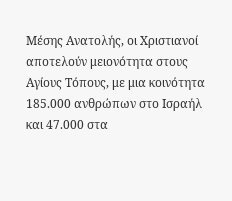Μέσης Ανατολής, οι Χριστιανοί αποτελούν μειονότητα στους Αγίους Τόπους, με μια κοινότητα 185.000 ανθρώπων στο Ισραήλ και 47.000 στα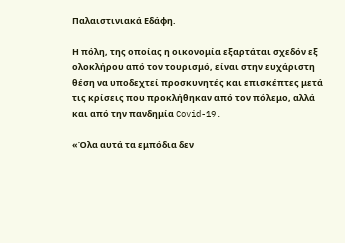Παλαιστινιακά Εδάφη.

Η πόλη, της οποίας η οικονομία εξαρτάται σχεδόν εξ ολοκλήρου από τον τουρισμό, είναι στην ευχάριστη θέση να υποδεχτεί προσκυνητές και επισκέπτες μετά τις κρίσεις που προκλήθηκαν από τον πόλεμο, αλλά και από την πανδημία Covid-19.

«Όλα αυτά τα εμπόδια δεν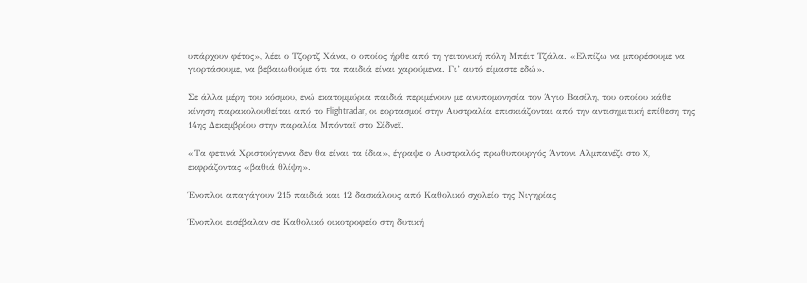υπάρχουν φέτος», λέει ο Τζορτζ Χάνα, ο οποίος ήρθε από τη γειτονική πόλη Μπέιτ Τζάλα. «Ελπίζω να μπορέσουμε να γιορτάσουμε, να βεβαιωθούμε ότι τα παιδιά είναι χαρούμενα. Γι’ αυτό είμαστε εδώ».

Σε άλλα μέρη του κόσμου, ενώ εκατομμύρια παιδιά περιμένουν με ανυπομονησία τον Άγιο Βασίλη, του οποίου κάθε κίνηση παρακολουθείται από το Flightradar, οι εορτασμοί στην Αυστραλία επισκιάζονται από την αντισημιτική επίθεση της 14ης Δεκεμβρίου στην παραλία Μπόνταϊ στο Σίδνεϊ.

«Τα φετινά Χριστούγεννα δεν θα είναι τα ίδια», έγραψε ο Αυστραλός πρωθυπουργός Άντονι Αλμπανέζι στο X, εκφράζοντας «βαθιά θλίψη».

Ένοπλοι απαγάγουν 215 παιδιά και 12 δασκάλους από Καθολικό σχολείο της Νιγηρίας

Ένοπλοι εισέβαλαν σε Καθολικό οικοτροφείο στη δυτική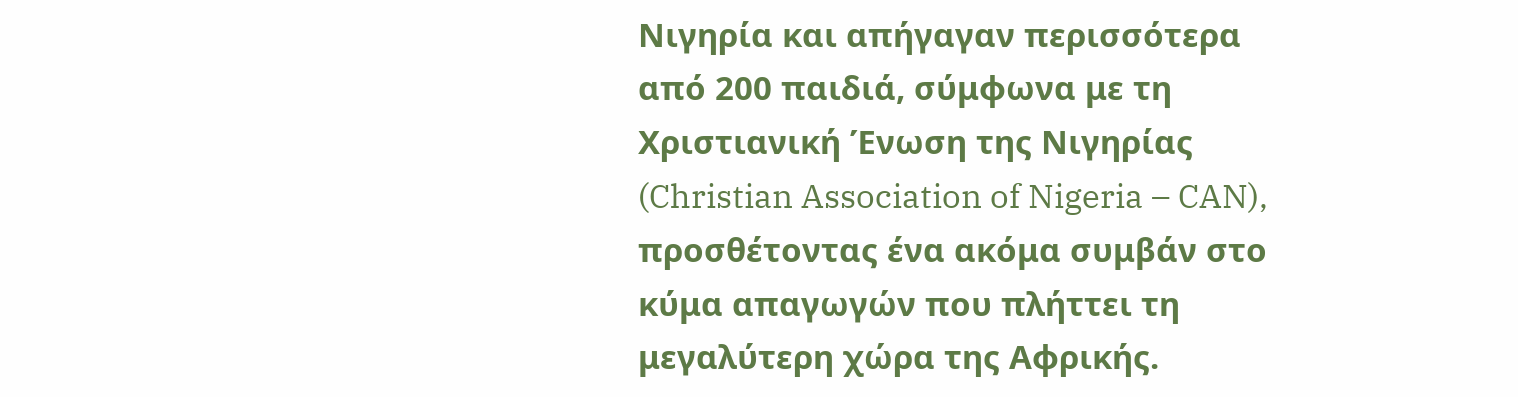Νιγηρία και απήγαγαν περισσότερα από 200 παιδιά, σύμφωνα με τη Χριστιανική Ένωση της Νιγηρίας (Christian Association of Nigeria – CAN), προσθέτοντας ένα ακόμα συμβάν στο κύμα απαγωγών που πλήττει τη μεγαλύτερη χώρα της Αφρικής.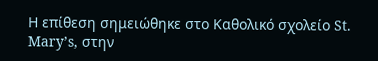Η επίθεση σημειώθηκε στο Καθολικό σχολείο St. Mary’s, στην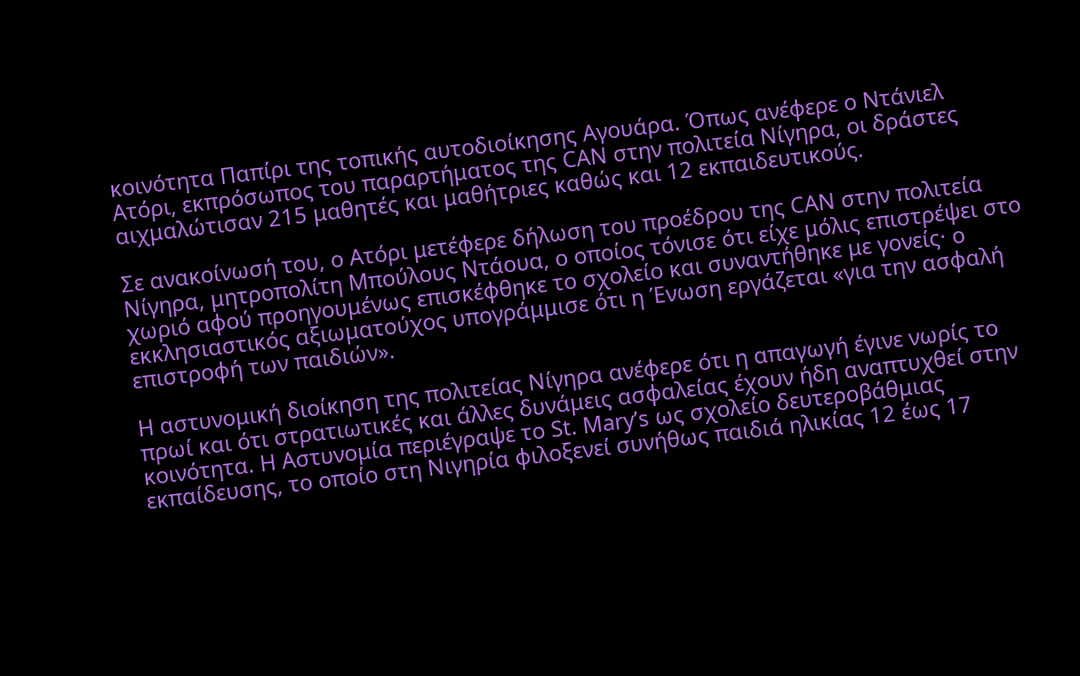κοινότητα Παπίρι της τοπικής αυτοδιοίκησης Αγουάρα. Όπως ανέφερε ο Ντάνιελ Ατόρι, εκπρόσωπος του παραρτήματος της CAN στην πολιτεία Νίγηρα, οι δράστες αιχμαλώτισαν 215 μαθητές και μαθήτριες καθώς και 12 εκπαιδευτικούς.

Σε ανακοίνωσή του, ο Ατόρι μετέφερε δήλωση του προέδρου της CAN στην πολιτεία Νίγηρα, μητροπολίτη Μπούλους Ντάουα, ο οποίος τόνισε ότι είχε μόλις επιστρέψει στο χωριό αφού προηγουμένως επισκέφθηκε το σχολείο και συναντήθηκε με γονείς· ο εκκλησιαστικός αξιωματούχος υπογράμμισε ότι η Ένωση εργάζεται «για την ασφαλή επιστροφή των παιδιών».

Η αστυνομική διοίκηση της πολιτείας Νίγηρα ανέφερε ότι η απαγωγή έγινε νωρίς το πρωί και ότι στρατιωτικές και άλλες δυνάμεις ασφαλείας έχουν ήδη αναπτυχθεί στην κοινότητα. Η Αστυνομία περιέγραψε το St. Mary’s ως σχολείο δευτεροβάθμιας εκπαίδευσης, το οποίο στη Νιγηρία φιλοξενεί συνήθως παιδιά ηλικίας 12 έως 17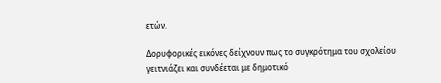ετών.

Δορυφορικές εικόνες δείχνουν πως το συγκρότημα του σχολείου γειτνιάζει και συνδέεται με δημοτικό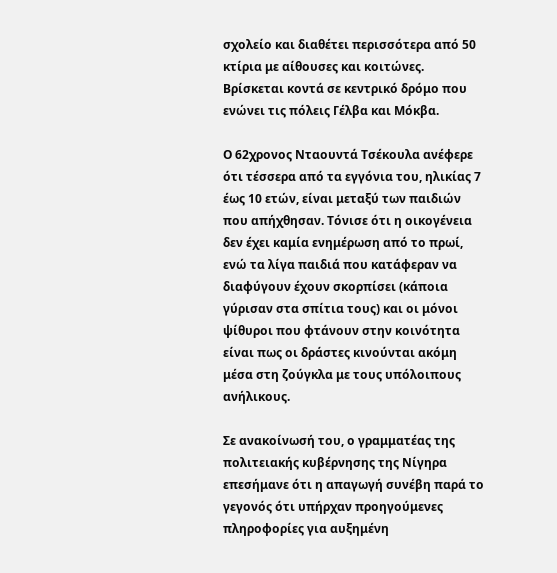σχολείο και διαθέτει περισσότερα από 50 κτίρια με αίθουσες και κοιτώνες. Βρίσκεται κοντά σε κεντρικό δρόμο που ενώνει τις πόλεις Γέλβα και Μόκβα.

Ο 62χρονος Νταουντά Τσέκουλα ανέφερε ότι τέσσερα από τα εγγόνια του, ηλικίας 7 έως 10 ετών, είναι μεταξύ των παιδιών που απήχθησαν. Τόνισε ότι η οικογένεια δεν έχει καμία ενημέρωση από το πρωί, ενώ τα λίγα παιδιά που κατάφεραν να διαφύγουν έχουν σκορπίσει (κάποια γύρισαν στα σπίτια τους) και οι μόνοι ψίθυροι που φτάνουν στην κοινότητα είναι πως οι δράστες κινούνται ακόμη μέσα στη ζούγκλα με τους υπόλοιπους ανήλικους.

Σε ανακοίνωσή του, ο γραμματέας της πολιτειακής κυβέρνησης της Νίγηρα επεσήμανε ότι η απαγωγή συνέβη παρά το γεγονός ότι υπήρχαν προηγούμενες πληροφορίες για αυξημένη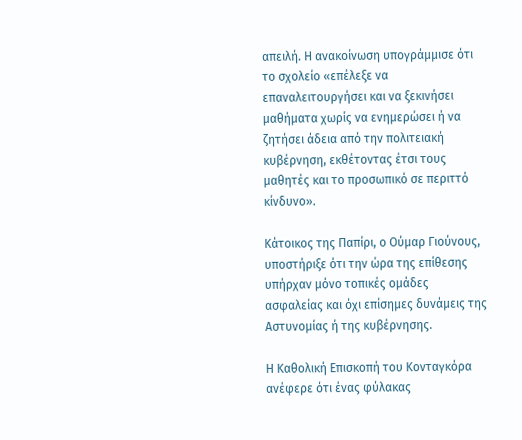απειλή. Η ανακοίνωση υπογράμμισε ότι το σχολείο «επέλεξε να επαναλειτουργήσει και να ξεκινήσει μαθήματα χωρίς να ενημερώσει ή να ζητήσει άδεια από την πολιτειακή κυβέρνηση, εκθέτοντας έτσι τους μαθητές και το προσωπικό σε περιττό κίνδυνο».

Κάτοικος της Παπίρι, ο Ούμαρ Γιούνους, υποστήριξε ότι την ώρα της επίθεσης υπήρχαν μόνο τοπικές ομάδες ασφαλείας και όχι επίσημες δυνάμεις της Αστυνομίας ή της κυβέρνησης.

Η Καθολική Επισκοπή του Κονταγκόρα ανέφερε ότι ένας φύλακας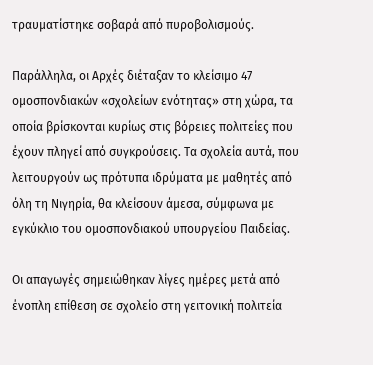τραυματίστηκε σοβαρά από πυροβολισμούς.

Παράλληλα, οι Αρχές διέταξαν το κλείσιμο 47 ομοσπονδιακών «σχολείων ενότητας» στη χώρα, τα οποία βρίσκονται κυρίως στις βόρειες πολιτείες που έχουν πληγεί από συγκρούσεις. Τα σχολεία αυτά, που λειτουργούν ως πρότυπα ιδρύματα με μαθητές από όλη τη Νιγηρία, θα κλείσουν άμεσα, σύμφωνα με εγκύκλιο του ομοσπονδιακού υπουργείου Παιδείας.

Οι απαγωγές σημειώθηκαν λίγες ημέρες μετά από ένοπλη επίθεση σε σχολείο στη γειτονική πολιτεία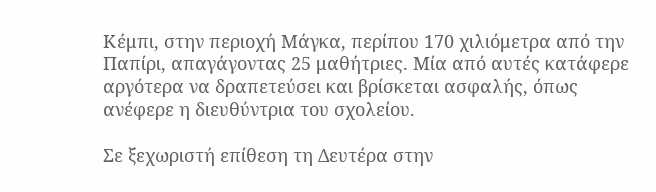Κέμπι, στην περιοχή Μάγκα, περίπου 170 χιλιόμετρα από την Παπίρι, απαγάγοντας 25 μαθήτριες. Μία από αυτές κατάφερε αργότερα να δραπετεύσει και βρίσκεται ασφαλής, όπως ανέφερε η διευθύντρια του σχολείου.

Σε ξεχωριστή επίθεση τη Δευτέρα στην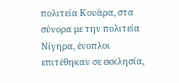πολιτεία Κουάρα, στα σύνορα με την πολιτεία Νίγηρα, ένοπλοι επιτέθηκαν σε εκκλησία,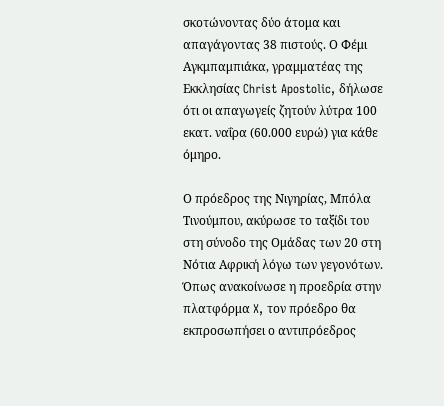σκοτώνοντας δύο άτομα και απαγάγοντας 38 πιστούς. Ο Φέμι Αγκμπαμπιάκα, γραμματέας της Εκκλησίας Christ Apostolic, δήλωσε ότι οι απαγωγείς ζητούν λύτρα 100 εκατ. ναΐρα (60.000 ευρώ) για κάθε όμηρο.

Ο πρόεδρος της Νιγηρίας, Μπόλα Τινούμπου, ακύρωσε το ταξίδι του στη σύνοδο της Ομάδας των 20 στη Νότια Αφρική λόγω των γεγονότων. Όπως ανακοίνωσε η προεδρία στην πλατφόρμα X, τον πρόεδρο θα εκπροσωπήσει ο αντιπρόεδρος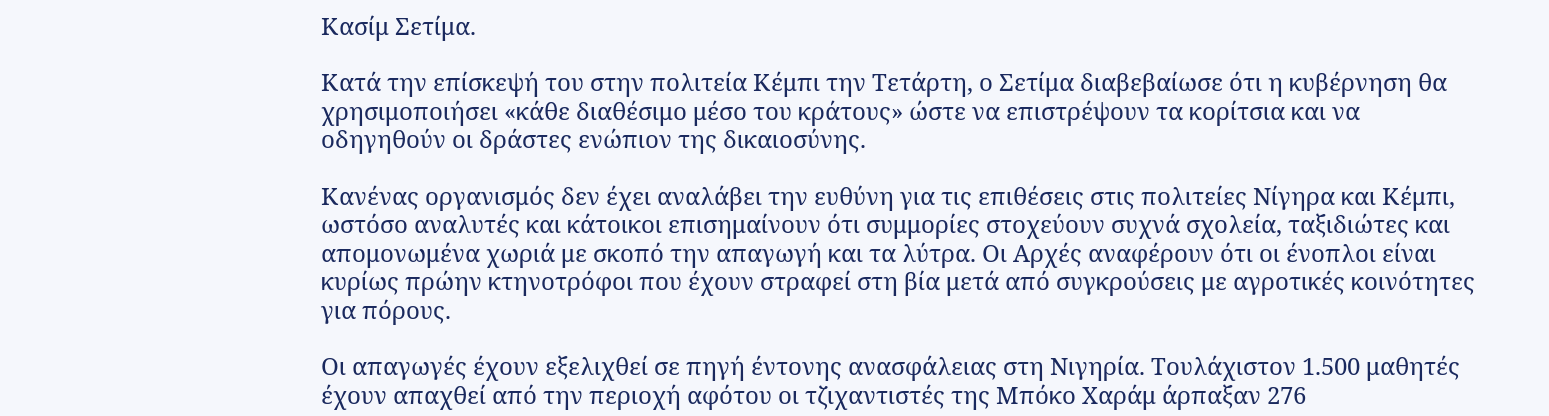Κασίμ Σετίμα.

Κατά την επίσκεψή του στην πολιτεία Κέμπι την Τετάρτη, ο Σετίμα διαβεβαίωσε ότι η κυβέρνηση θα χρησιμοποιήσει «κάθε διαθέσιμο μέσο του κράτους» ώστε να επιστρέψουν τα κορίτσια και να οδηγηθούν οι δράστες ενώπιον της δικαιοσύνης.

Κανένας οργανισμός δεν έχει αναλάβει την ευθύνη για τις επιθέσεις στις πολιτείες Νίγηρα και Κέμπι, ωστόσο αναλυτές και κάτοικοι επισημαίνουν ότι συμμορίες στοχεύουν συχνά σχολεία, ταξιδιώτες και απομονωμένα χωριά με σκοπό την απαγωγή και τα λύτρα. Οι Αρχές αναφέρουν ότι οι ένοπλοι είναι κυρίως πρώην κτηνοτρόφοι που έχουν στραφεί στη βία μετά από συγκρούσεις με αγροτικές κοινότητες για πόρους.

Οι απαγωγές έχουν εξελιχθεί σε πηγή έντονης ανασφάλειας στη Νιγηρία. Τουλάχιστον 1.500 μαθητές έχουν απαχθεί από την περιοχή αφότου οι τζιχαντιστές της Μπόκο Χαράμ άρπαξαν 276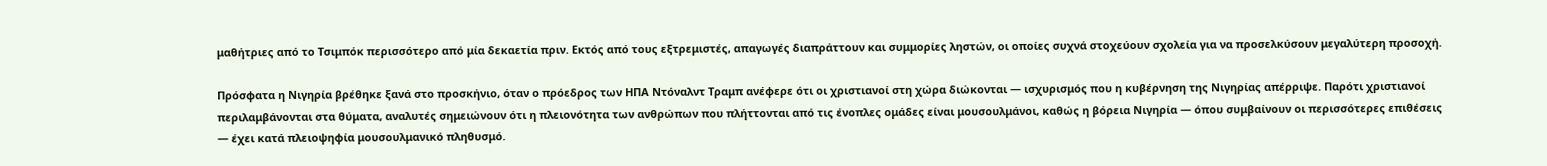μαθήτριες από το Τσιμπόκ περισσότερο από μία δεκαετία πριν. Εκτός από τους εξτρεμιστές, απαγωγές διαπράττουν και συμμορίες ληστών, οι οποίες συχνά στοχεύουν σχολεία για να προσελκύσουν μεγαλύτερη προσοχή.

Πρόσφατα η Νιγηρία βρέθηκε ξανά στο προσκήνιο, όταν ο πρόεδρος των ΗΠΑ Ντόναλντ Τραμπ ανέφερε ότι οι χριστιανοί στη χώρα διώκονται — ισχυρισμός που η κυβέρνηση της Νιγηρίας απέρριψε. Παρότι χριστιανοί περιλαμβάνονται στα θύματα, αναλυτές σημειώνουν ότι η πλειονότητα των ανθρώπων που πλήττονται από τις ένοπλες ομάδες είναι μουσουλμάνοι, καθώς η βόρεια Νιγηρία — όπου συμβαίνουν οι περισσότερες επιθέσεις — έχει κατά πλειοψηφία μουσουλμανικό πληθυσμό.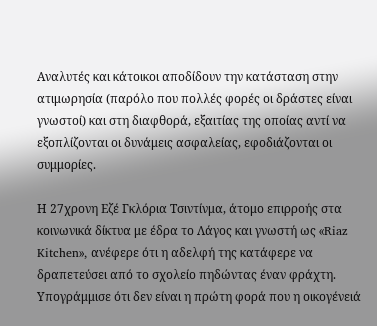Αναλυτές και κάτοικοι αποδίδουν την κατάσταση στην ατιμωρησία (παρόλο που πολλές φορές οι δράστες είναι γνωστοί) και στη διαφθορά, εξαιτίας της οποίας αντί να εξοπλίζονται οι δυνάμεις ασφαλείας, εφοδιάζονται οι συμμορίες.

Η 27χρονη Εζέ Γκλόρια Τσιντίνμα, άτομο επιρροής στα κοινωνικά δίκτυα με έδρα το Λάγος και γνωστή ως «Riaz Kitchen», ανέφερε ότι η αδελφή της κατάφερε να δραπετεύσει από το σχολείο πηδώντας έναν φράχτη. Υπογράμμισε ότι δεν είναι η πρώτη φορά που η οικογένειά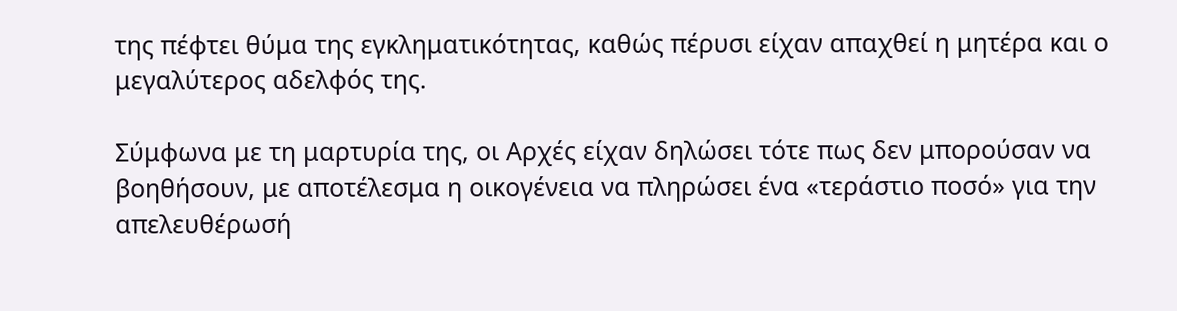της πέφτει θύμα της εγκληματικότητας, καθώς πέρυσι είχαν απαχθεί η μητέρα και ο μεγαλύτερος αδελφός της.

Σύμφωνα με τη μαρτυρία της, οι Αρχές είχαν δηλώσει τότε πως δεν μπορούσαν να βοηθήσουν, με αποτέλεσμα η οικογένεια να πληρώσει ένα «τεράστιο ποσό» για την απελευθέρωσή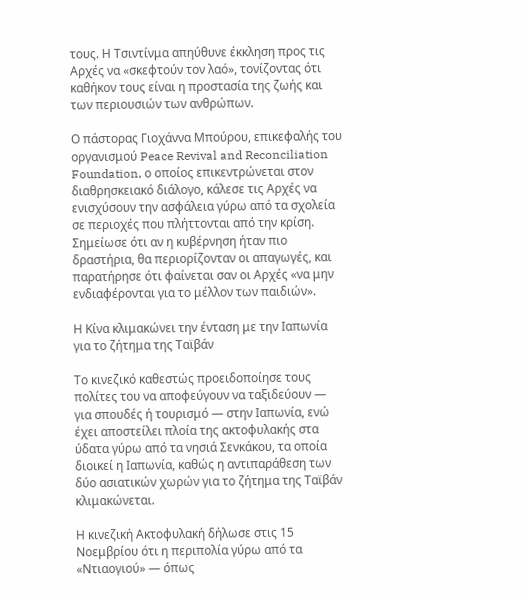τους. Η Τσιντίνμα απηύθυνε έκκληση προς τις Αρχές να «σκεφτούν τον λαό», τονίζοντας ότι καθήκον τους είναι η προστασία της ζωής και των περιουσιών των ανθρώπων.

Ο πάστορας Γιοχάννα Μπούρου, επικεφαλής του οργανισμού Peace Revival and Reconciliation Foundation, ο οποίος επικεντρώνεται στον διαθρησκειακό διάλογο, κάλεσε τις Αρχές να ενισχύσουν την ασφάλεια γύρω από τα σχολεία σε περιοχές που πλήττονται από την κρίση. Σημείωσε ότι αν η κυβέρνηση ήταν πιο δραστήρια, θα περιορίζονταν οι απαγωγές, και παρατήρησε ότι φαίνεται σαν οι Αρχές «να μην ενδιαφέρονται για το μέλλον των παιδιών».

Η Κίνα κλιμακώνει την ένταση με την Ιαπωνία για το ζήτημα της Ταϊβάν

Το κινεζικό καθεστώς προειδοποίησε τους πολίτες του να αποφεύγουν να ταξιδεύουν — για σπουδές ή τουρισμό — στην Ιαπωνία, ενώ έχει αποστείλει πλοία της ακτοφυλακής στα ύδατα γύρω από τα νησιά Σενκάκου, τα οποία διοικεί η Ιαπωνία, καθώς η αντιπαράθεση των δύο ασιατικών χωρών για το ζήτημα της Ταϊβάν κλιμακώνεται.

Η κινεζική Ακτοφυλακή δήλωσε στις 15 Νοεμβρίου ότι η περιπολία γύρω από τα «Ντιαογιού» — όπως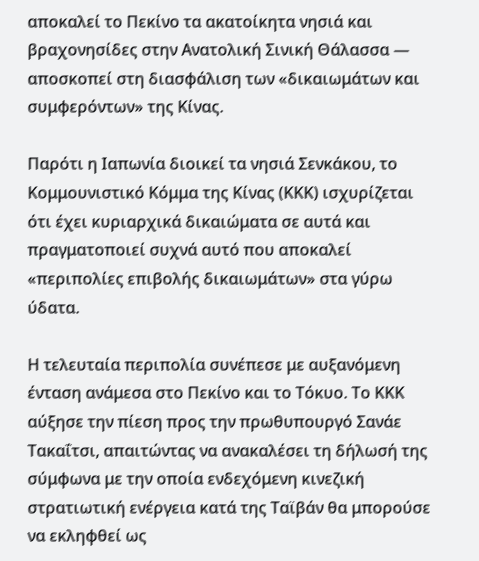αποκαλεί το Πεκίνο τα ακατοίκητα νησιά και βραχονησίδες στην Ανατολική Σινική Θάλασσα — αποσκοπεί στη διασφάλιση των «δικαιωμάτων και συμφερόντων» της Κίνας.

Παρότι η Ιαπωνία διοικεί τα νησιά Σενκάκου, το Κομμουνιστικό Κόμμα της Κίνας (ΚΚΚ) ισχυρίζεται ότι έχει κυριαρχικά δικαιώματα σε αυτά και πραγματοποιεί συχνά αυτό που αποκαλεί «περιπολίες επιβολής δικαιωμάτων» στα γύρω ύδατα.

Η τελευταία περιπολία συνέπεσε με αυξανόμενη ένταση ανάμεσα στο Πεκίνο και το Τόκυο. Το ΚΚΚ αύξησε την πίεση προς την πρωθυπουργό Σανάε Τακαΐτσι, απαιτώντας να ανακαλέσει τη δήλωσή της σύμφωνα με την οποία ενδεχόμενη κινεζική στρατιωτική ενέργεια κατά της Ταϊβάν θα μπορούσε να εκληφθεί ως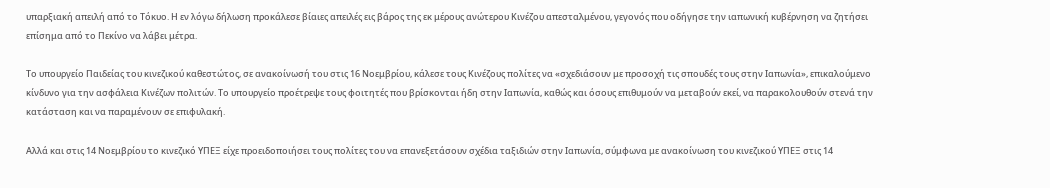υπαρξιακή απειλή από το Τόκυο. Η εν λόγω δήλωση προκάλεσε βίαιες απειλές εις βάρος της εκ μέρους ανώτερου Κινέζου απεσταλμένου, γεγονός που οδήγησε την ιαπωνική κυβέρνηση να ζητήσει επίσημα από το Πεκίνο να λάβει μέτρα.

Το υπουργείο Παιδείας του κινεζικού καθεστώτος, σε ανακοίνωσή του στις 16 Νοεμβρίου, κάλεσε τους Κινέζους πολίτες να «σχεδιάσουν με προσοχή τις σπουδές τους στην Ιαπωνία», επικαλούμενο κίνδυνο για την ασφάλεια Κινέζων πολιτών. Το υπουργείο προέτρεψε τους φοιτητές που βρίσκονται ήδη στην Ιαπωνία, καθώς και όσους επιθυμούν να μεταβούν εκεί, να παρακολουθούν στενά την κατάσταση και να παραμένουν σε επιφυλακή.

Αλλά και στις 14 Νοεμβρίου το κινεζικό ΥΠΕΞ είχε προειδοποιήσει τους πολίτες του να επανεξετάσουν σχέδια ταξιδιών στην Ιαπωνία, σύμφωνα με ανακοίνωση του κινεζικού ΥΠΕΞ στις 14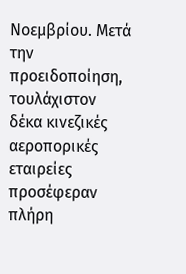Νοεμβρίου. Μετά την προειδοποίηση, τουλάχιστον δέκα κινεζικές αεροπορικές εταιρείες προσέφεραν πλήρη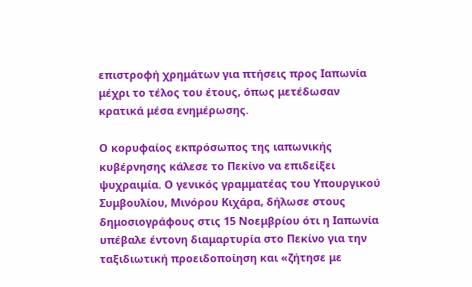επιστροφή χρημάτων για πτήσεις προς Ιαπωνία μέχρι το τέλος του έτους, όπως μετέδωσαν κρατικά μέσα ενημέρωσης.

Ο κορυφαίος εκπρόσωπος της ιαπωνικής κυβέρνησης κάλεσε το Πεκίνο να επιδείξει ψυχραιμία. Ο γενικός γραμματέας του Υπουργικού Συμβουλίου, Μινόρου Κιχάρα, δήλωσε στους δημοσιογράφους στις 15 Νοεμβρίου ότι η Ιαπωνία υπέβαλε έντονη διαμαρτυρία στο Πεκίνο για την ταξιδιωτική προειδοποίηση και «ζήτησε με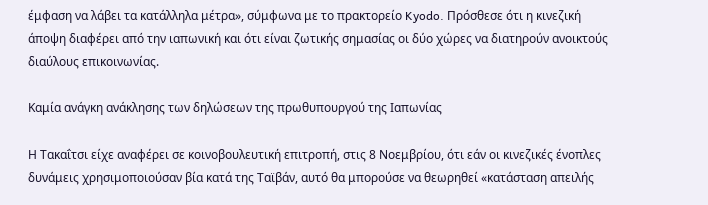έμφαση να λάβει τα κατάλληλα μέτρα», σύμφωνα με το πρακτορείο Kyodo. Πρόσθεσε ότι η κινεζική άποψη διαφέρει από την ιαπωνική και ότι είναι ζωτικής σημασίας οι δύο χώρες να διατηρούν ανοικτούς διαύλους επικοινωνίας.

Καμία ανάγκη ανάκλησης των δηλώσεων της πρωθυπουργού της Ιαπωνίας

Η Τακαΐτσι είχε αναφέρει σε κοινοβουλευτική επιτροπή, στις 8 Νοεμβρίου, ότι εάν οι κινεζικές ένοπλες δυνάμεις χρησιμοποιούσαν βία κατά της Ταϊβάν, αυτό θα μπορούσε να θεωρηθεί «κατάσταση απειλής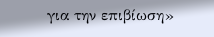για την επιβίωση»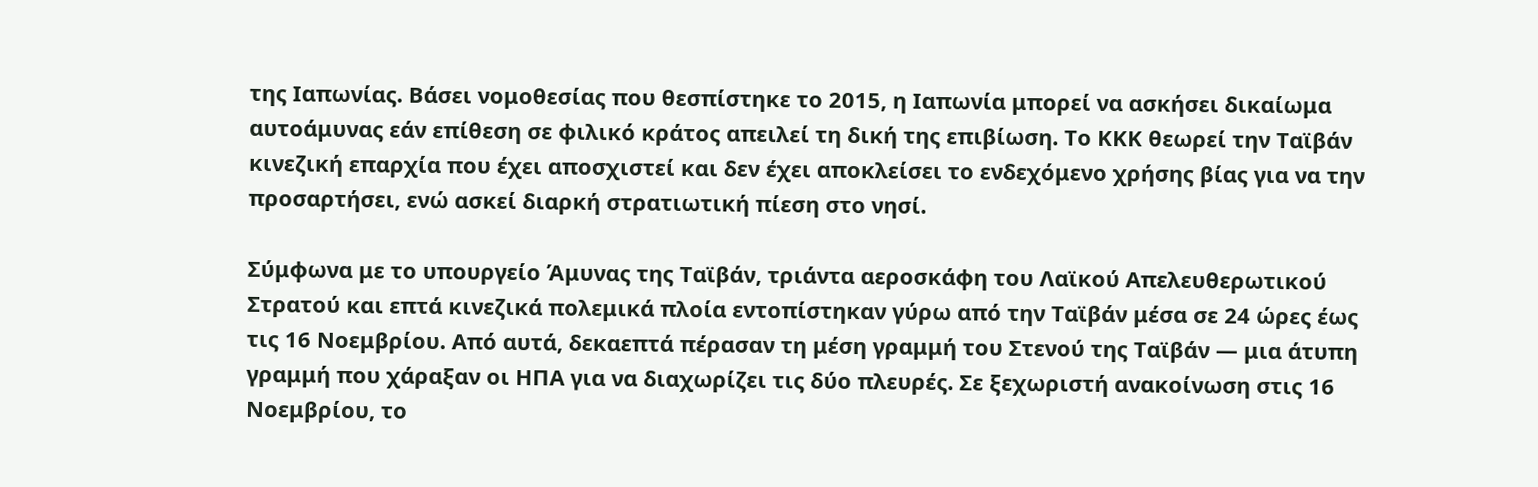της Ιαπωνίας. Βάσει νομοθεσίας που θεσπίστηκε το 2015, η Ιαπωνία μπορεί να ασκήσει δικαίωμα αυτοάμυνας εάν επίθεση σε φιλικό κράτος απειλεί τη δική της επιβίωση. Το ΚΚΚ θεωρεί την Ταϊβάν κινεζική επαρχία που έχει αποσχιστεί και δεν έχει αποκλείσει το ενδεχόμενο χρήσης βίας για να την προσαρτήσει, ενώ ασκεί διαρκή στρατιωτική πίεση στο νησί.

Σύμφωνα με το υπουργείο Άμυνας της Ταϊβάν, τριάντα αεροσκάφη του Λαϊκού Απελευθερωτικού Στρατού και επτά κινεζικά πολεμικά πλοία εντοπίστηκαν γύρω από την Ταϊβάν μέσα σε 24 ώρες έως τις 16 Νοεμβρίου. Από αυτά, δεκαεπτά πέρασαν τη μέση γραμμή του Στενού της Ταϊβάν — μια άτυπη γραμμή που χάραξαν οι ΗΠΑ για να διαχωρίζει τις δύο πλευρές. Σε ξεχωριστή ανακοίνωση στις 16 Νοεμβρίου, το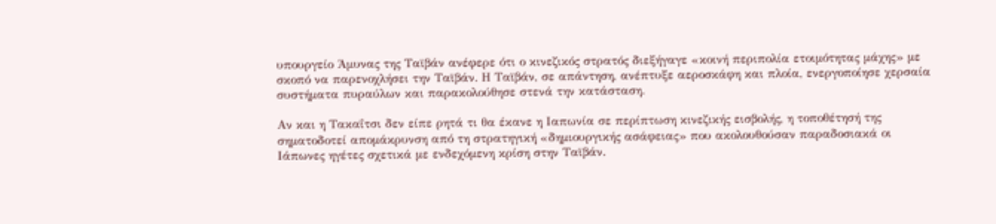υπουργείο Άμυνας της Ταϊβάν ανέφερε ότι ο κινεζικός στρατός διεξήγαγε «κοινή περιπολία ετοιμότητας μάχης» με σκοπό να παρενοχλήσει την Ταϊβάν. Η Ταϊβάν, σε απάντηση, ανέπτυξε αεροσκάφη και πλοία, ενεργοποίησε χερσαία συστήματα πυραύλων και παρακολούθησε στενά την κατάσταση.

Αν και η Τακαΐτσι δεν είπε ρητά τι θα έκανε η Ιαπωνία σε περίπτωση κινεζικής εισβολής, η τοποθέτησή της σηματοδοτεί απομάκρυνση από τη στρατηγική «δημιουργικής ασάφειας» που ακολουθούσαν παραδοσιακά οι Ιάπωνες ηγέτες σχετικά με ενδεχόμενη κρίση στην Ταϊβάν.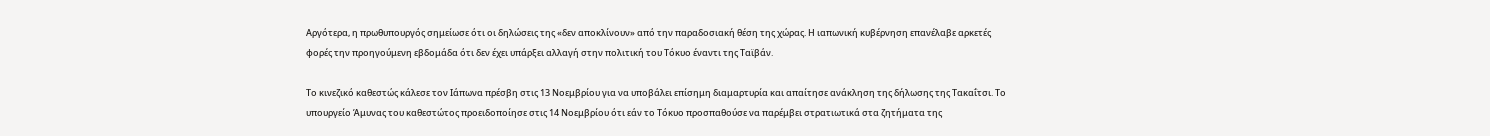Αργότερα, η πρωθυπουργός σημείωσε ότι οι δηλώσεις της «δεν αποκλίνουν» από την παραδοσιακή θέση της χώρας. Η ιαπωνική κυβέρνηση επανέλαβε αρκετές φορές την προηγούμενη εβδομάδα ότι δεν έχει υπάρξει αλλαγή στην πολιτική του Τόκυο έναντι της Ταϊβάν.

Το κινεζικό καθεστώς κάλεσε τον Ιάπωνα πρέσβη στις 13 Νοεμβρίου για να υποβάλει επίσημη διαμαρτυρία και απαίτησε ανάκληση της δήλωσης της Τακαΐτσι. Το υπουργείο Άμυνας του καθεστώτος προειδοποίησε στις 14 Νοεμβρίου ότι εάν το Τόκυο προσπαθούσε να παρέμβει στρατιωτικά στα ζητήματα της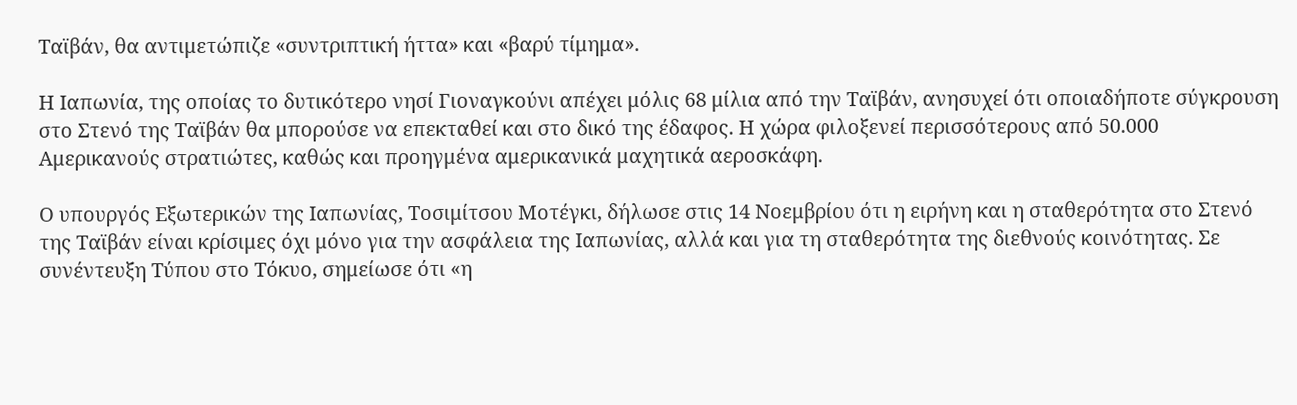Ταϊβάν, θα αντιμετώπιζε «συντριπτική ήττα» και «βαρύ τίμημα».

Η Ιαπωνία, της οποίας το δυτικότερο νησί Γιοναγκούνι απέχει μόλις 68 μίλια από την Ταϊβάν, ανησυχεί ότι οποιαδήποτε σύγκρουση στο Στενό της Ταϊβάν θα μπορούσε να επεκταθεί και στο δικό της έδαφος. Η χώρα φιλοξενεί περισσότερους από 50.000 Αμερικανούς στρατιώτες, καθώς και προηγμένα αμερικανικά μαχητικά αεροσκάφη.

Ο υπουργός Εξωτερικών της Ιαπωνίας, Τοσιμίτσου Μοτέγκι, δήλωσε στις 14 Νοεμβρίου ότι η ειρήνη και η σταθερότητα στο Στενό της Ταϊβάν είναι κρίσιμες όχι μόνο για την ασφάλεια της Ιαπωνίας, αλλά και για τη σταθερότητα της διεθνούς κοινότητας. Σε συνέντευξη Τύπου στο Τόκυο, σημείωσε ότι «η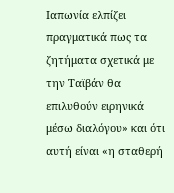Ιαπωνία ελπίζει πραγματικά πως τα ζητήματα σχετικά με την Ταϊβάν θα επιλυθούν ειρηνικά μέσω διαλόγου» και ότι αυτή είναι «η σταθερή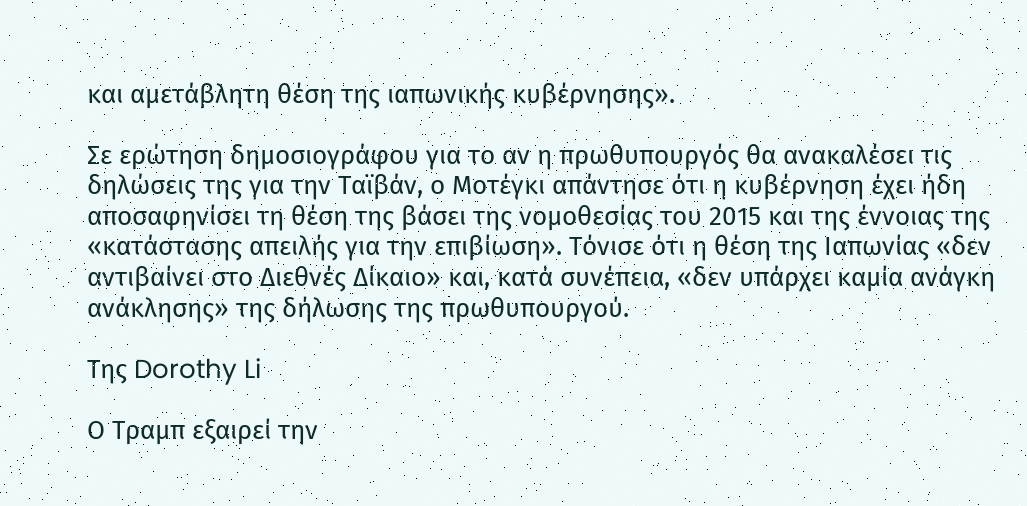και αμετάβλητη θέση της ιαπωνικής κυβέρνησης».

Σε ερώτηση δημοσιογράφου για το αν η πρωθυπουργός θα ανακαλέσει τις δηλώσεις της για την Ταϊβάν, ο Μοτέγκι απάντησε ότι η κυβέρνηση έχει ήδη αποσαφηνίσει τη θέση της βάσει της νομοθεσίας του 2015 και της έννοιας της «κατάστασης απειλής για την επιβίωση». Τόνισε ότι η θέση της Ιαπωνίας «δεν αντιβαίνει στο Διεθνές Δίκαιο» και, κατά συνέπεια, «δεν υπάρχει καμία ανάγκη ανάκλησης» της δήλωσης της πρωθυπουργού.

Της Dorothy Li

Ο Τραμπ εξαιρεί την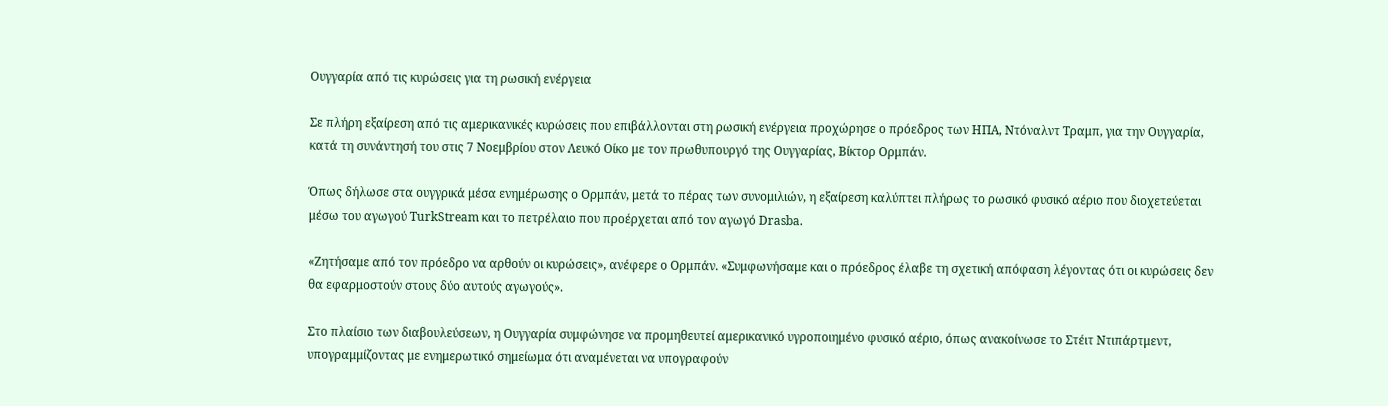Ουγγαρία από τις κυρώσεις για τη ρωσική ενέργεια

Σε πλήρη εξαίρεση από τις αμερικανικές κυρώσεις που επιβάλλονται στη ρωσική ενέργεια προχώρησε ο πρόεδρος των ΗΠΑ, Ντόναλντ Τραμπ, για την Ουγγαρία, κατά τη συνάντησή του στις 7 Νοεμβρίου στον Λευκό Οίκο με τον πρωθυπουργό της Ουγγαρίας, Βίκτορ Ορμπάν.

Όπως δήλωσε στα ουγγρικά μέσα ενημέρωσης ο Ορμπάν, μετά το πέρας των συνομιλιών, η εξαίρεση καλύπτει πλήρως το ρωσικό φυσικό αέριο που διοχετεύεται μέσω του αγωγού TurkStream και το πετρέλαιο που προέρχεται από τον αγωγό Drasba.

«Ζητήσαμε από τον πρόεδρο να αρθούν οι κυρώσεις», ανέφερε ο Ορμπάν. «Συμφωνήσαμε και ο πρόεδρος έλαβε τη σχετική απόφαση λέγοντας ότι οι κυρώσεις δεν θα εφαρμοστούν στους δύο αυτούς αγωγούς».

Στο πλαίσιο των διαβουλεύσεων, η Ουγγαρία συμφώνησε να προμηθευτεί αμερικανικό υγροποιημένο φυσικό αέριο, όπως ανακοίνωσε το Στέιτ Ντιπάρτμεντ, υπογραμμίζοντας με ενημερωτικό σημείωμα ότι αναμένεται να υπογραφούν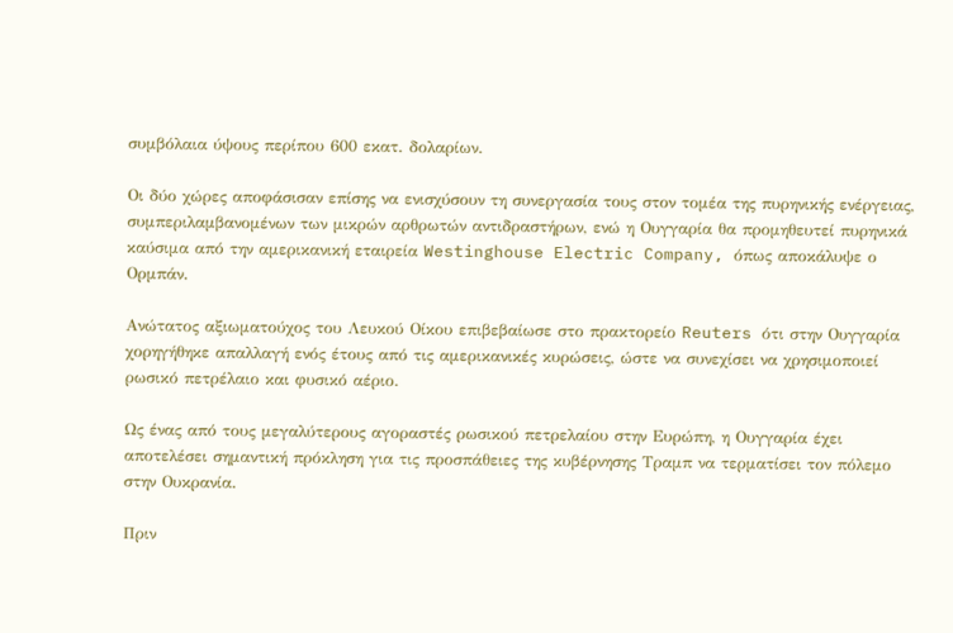συμβόλαια ύψους περίπου 600 εκατ. δολαρίων.

Οι δύο χώρες αποφάσισαν επίσης να ενισχύσουν τη συνεργασία τους στον τομέα της πυρηνικής ενέργειας, συμπεριλαμβανομένων των μικρών αρθρωτών αντιδραστήρων, ενώ η Ουγγαρία θα προμηθευτεί πυρηνικά καύσιμα από την αμερικανική εταιρεία Westinghouse Electric Company, όπως αποκάλυψε ο Ορμπάν.

Ανώτατος αξιωματούχος του Λευκού Οίκου επιβεβαίωσε στο πρακτορείο Reuters ότι στην Ουγγαρία χορηγήθηκε απαλλαγή ενός έτους από τις αμερικανικές κυρώσεις, ώστε να συνεχίσει να χρησιμοποιεί ρωσικό πετρέλαιο και φυσικό αέριο.

Ως ένας από τους μεγαλύτερους αγοραστές ρωσικού πετρελαίου στην Ευρώπη, η Ουγγαρία έχει αποτελέσει σημαντική πρόκληση για τις προσπάθειες της κυβέρνησης Τραμπ να τερματίσει τον πόλεμο στην Ουκρανία.

Πριν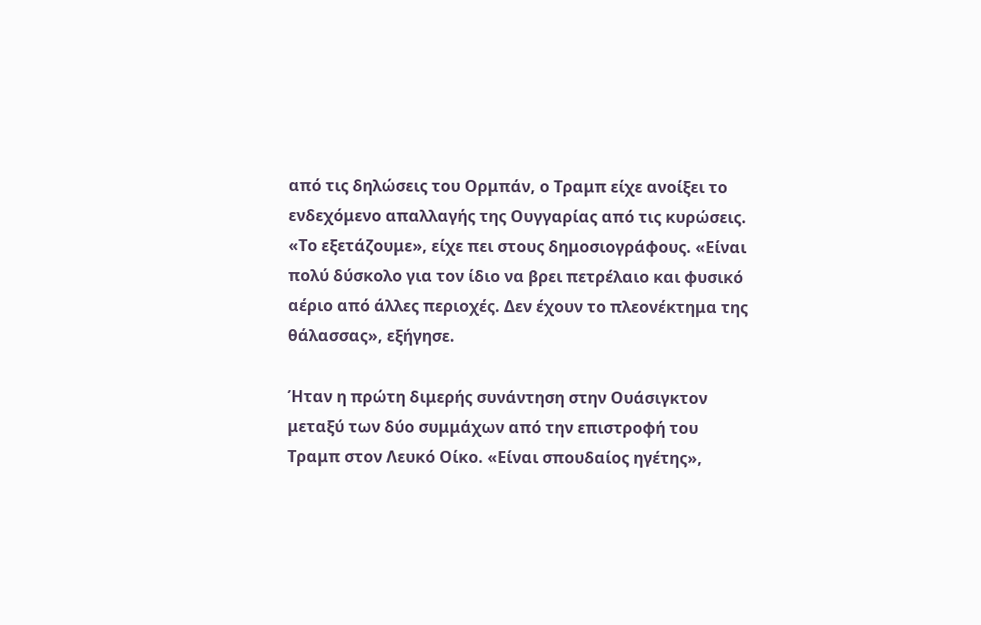από τις δηλώσεις του Ορμπάν, ο Τραμπ είχε ανοίξει το ενδεχόμενο απαλλαγής της Ουγγαρίας από τις κυρώσεις. «Το εξετάζουμε», είχε πει στους δημοσιογράφους. «Είναι πολύ δύσκολο για τον ίδιο να βρει πετρέλαιο και φυσικό αέριο από άλλες περιοχές. Δεν έχουν το πλεονέκτημα της θάλασσας», εξήγησε.

Ήταν η πρώτη διμερής συνάντηση στην Ουάσιγκτον μεταξύ των δύο συμμάχων από την επιστροφή του Τραμπ στον Λευκό Οίκο. «Είναι σπουδαίος ηγέτης»,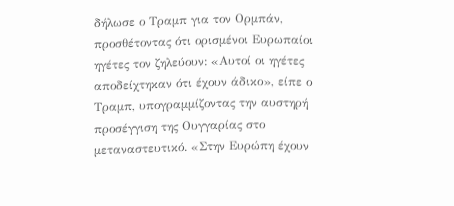δήλωσε ο Τραμπ για τον Ορμπάν, προσθέτοντας ότι ορισμένοι Ευρωπαίοι ηγέτες τον ζηλεύουν: «Αυτοί οι ηγέτες αποδείχτηκαν ότι έχουν άδικο», είπε ο Τραμπ, υπογραμμίζοντας την αυστηρή προσέγγιση της Ουγγαρίας στο μεταναστευτικό. «Στην Ευρώπη έχουν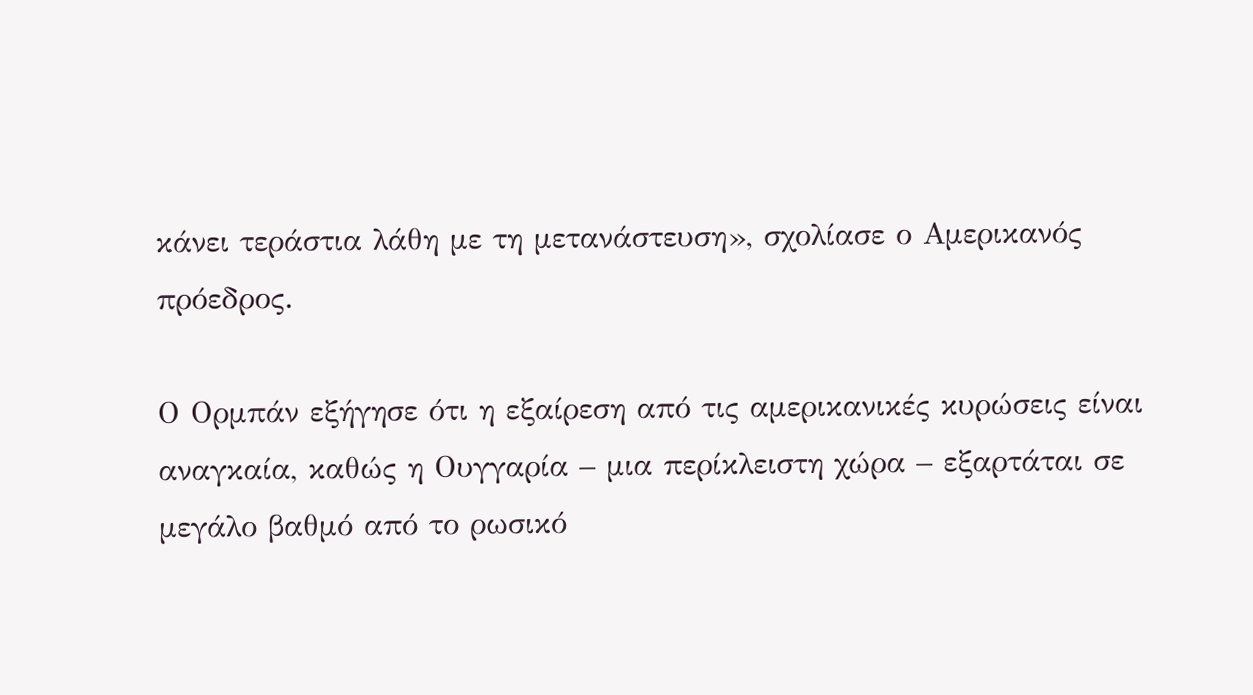κάνει τεράστια λάθη με τη μετανάστευση», σχολίασε ο Αμερικανός πρόεδρος.

Ο Ορμπάν εξήγησε ότι η εξαίρεση από τις αμερικανικές κυρώσεις είναι αναγκαία, καθώς η Ουγγαρία – μια περίκλειστη χώρα – εξαρτάται σε μεγάλο βαθμό από το ρωσικό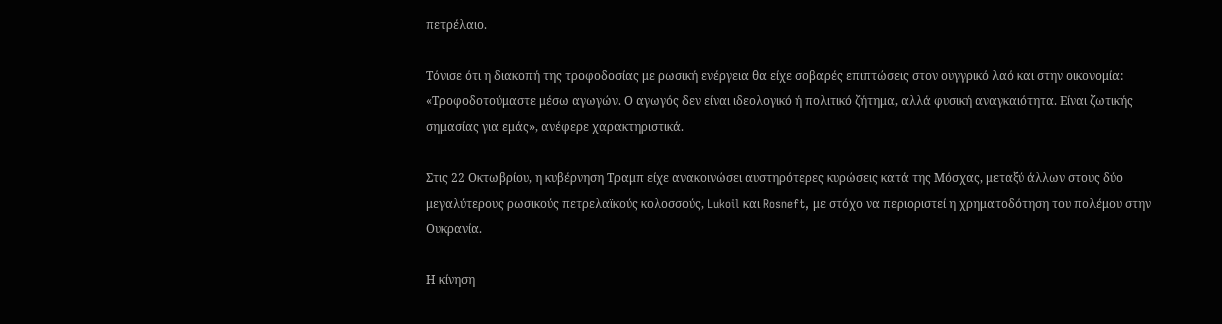πετρέλαιο.

Τόνισε ότι η διακοπή της τροφοδοσίας με ρωσική ενέργεια θα είχε σοβαρές επιπτώσεις στον ουγγρικό λαό και στην οικονομία: «Τροφοδοτούμαστε μέσω αγωγών. Ο αγωγός δεν είναι ιδεολογικό ή πολιτικό ζήτημα, αλλά φυσική αναγκαιότητα. Είναι ζωτικής σημασίας για εμάς», ανέφερε χαρακτηριστικά.

Στις 22 Οκτωβρίου, η κυβέρνηση Τραμπ είχε ανακοινώσει αυστηρότερες κυρώσεις κατά της Μόσχας, μεταξύ άλλων στους δύο μεγαλύτερους ρωσικούς πετρελαϊκούς κολοσσούς, Lukoil και Rosneft, με στόχο να περιοριστεί η χρηματοδότηση του πολέμου στην Ουκρανία.

Η κίνηση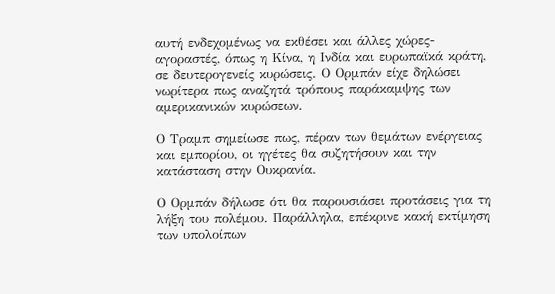αυτή ενδεχομένως να εκθέσει και άλλες χώρες-αγοραστές, όπως η Κίνα, η Ινδία και ευρωπαϊκά κράτη, σε δευτερογενείς κυρώσεις. Ο Ορμπάν είχε δηλώσει νωρίτερα πως αναζητά τρόπους παράκαμψης των αμερικανικών κυρώσεων.

Ο Τραμπ σημείωσε πως, πέραν των θεμάτων ενέργειας και εμπορίου, οι ηγέτες θα συζητήσουν και την κατάσταση στην Ουκρανία.

Ο Ορμπάν δήλωσε ότι θα παρουσιάσει προτάσεις για τη λήξη του πολέμου. Παράλληλα, επέκρινε κακή εκτίμηση των υπολοίπων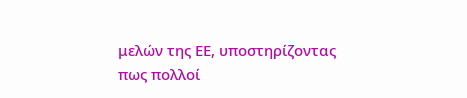μελών της ΕΕ, υποστηρίζοντας πως πολλοί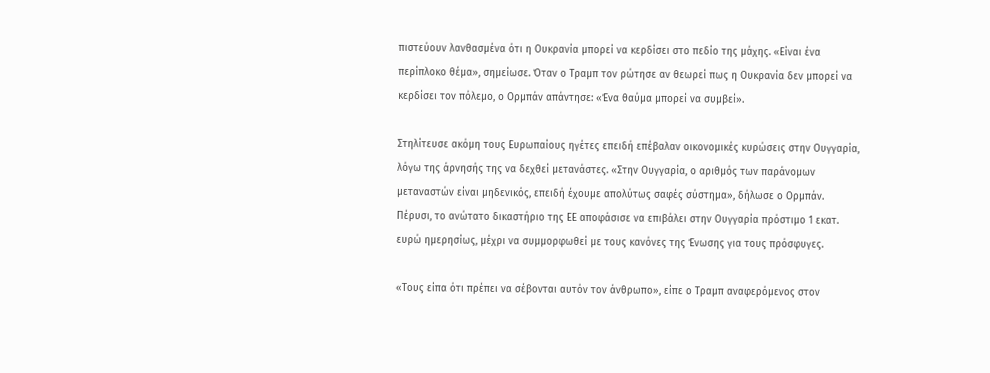πιστεύουν λανθασμένα ότι η Ουκρανία μπορεί να κερδίσει στο πεδίο της μάχης. «Είναι ένα περίπλοκο θέμα», σημείωσε. Όταν ο Τραμπ τον ρώτησε αν θεωρεί πως η Ουκρανία δεν μπορεί να κερδίσει τον πόλεμο, ο Ορμπάν απάντησε: «Ένα θαύμα μπορεί να συμβεί».

Στηλίτευσε ακόμη τους Ευρωπαίους ηγέτες επειδή επέβαλαν οικονομικές κυρώσεις στην Ουγγαρία, λόγω της άρνησής της να δεχθεί μετανάστες. «Στην Ουγγαρία, ο αριθμός των παράνομων μεταναστών είναι μηδενικός, επειδή έχουμε απολύτως σαφές σύστημα», δήλωσε ο Ορμπάν. Πέρυσι, το ανώτατο δικαστήριο της ΕΕ αποφάσισε να επιβάλει στην Ουγγαρία πρόστιμο 1 εκατ. ευρώ ημερησίως, μέχρι να συμμορφωθεί με τους κανόνες της Ένωσης για τους πρόσφυγες.

«Τους είπα ότι πρέπει να σέβονται αυτόν τον άνθρωπο», είπε ο Τραμπ αναφερόμενος στον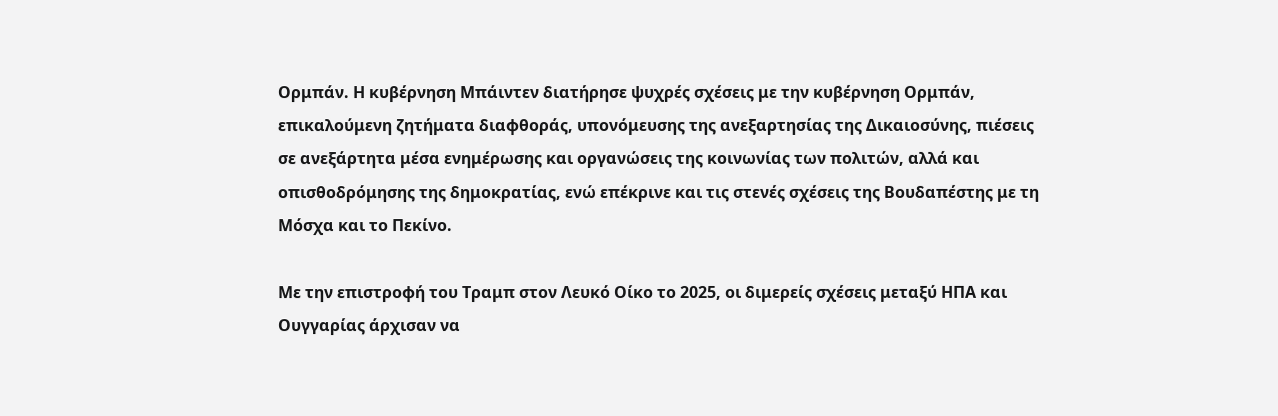Ορμπάν. Η κυβέρνηση Μπάιντεν διατήρησε ψυχρές σχέσεις με την κυβέρνηση Ορμπάν, επικαλούμενη ζητήματα διαφθοράς, υπονόμευσης της ανεξαρτησίας της Δικαιοσύνης, πιέσεις σε ανεξάρτητα μέσα ενημέρωσης και οργανώσεις της κοινωνίας των πολιτών, αλλά και οπισθοδρόμησης της δημοκρατίας, ενώ επέκρινε και τις στενές σχέσεις της Βουδαπέστης με τη Μόσχα και το Πεκίνο.

Με την επιστροφή του Τραμπ στον Λευκό Οίκο το 2025, οι διμερείς σχέσεις μεταξύ ΗΠΑ και Ουγγαρίας άρχισαν να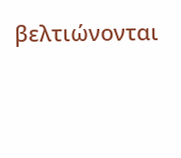βελτιώνονται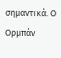σημαντικά. Ο Ορμπάν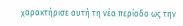χαρακτήρισε αυτή τη νέα περίοδο ως την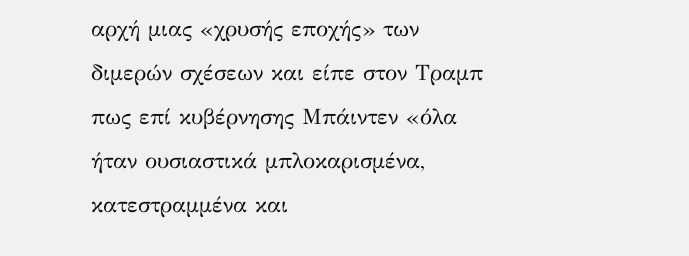αρχή μιας «χρυσής εποχής» των διμερών σχέσεων και είπε στον Τραμπ πως επί κυβέρνησης Μπάιντεν «όλα ήταν ουσιαστικά μπλοκαρισμένα, κατεστραμμένα και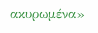ακυρωμένα»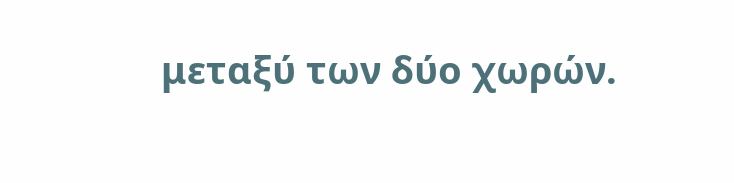μεταξύ των δύο χωρών.